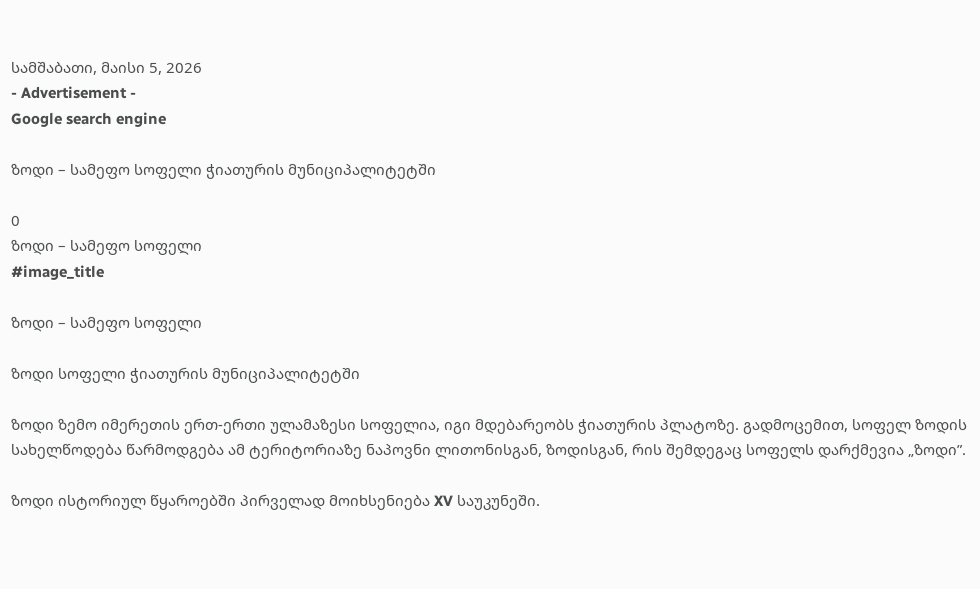სამშაბათი, მაისი 5, 2026
- Advertisement -
Google search engine

ზოდი – სამეფო სოფელი ჭიათურის მუნიციპალიტეტში

0
ზოდი – სამეფო სოფელი
#image_title

ზოდი – სამეფო სოფელი

ზოდი სოფელი ჭიათურის მუნიციპალიტეტში

ზოდი ზემო იმერეთის ერთ-ერთი ულამაზესი სოფელია, იგი მდებარეობს ჭიათურის პლატოზე. გადმოცემით, სოფელ ზოდის სახელწოდება წარმოდგება ამ ტერიტორიაზე ნაპოვნი ლითონისგან, ზოდისგან, რის შემდეგაც სოფელს დარქმევია „ზოდი”.

ზოდი ისტორიულ წყაროებში პირველად მოიხსენიება XV საუკუნეში.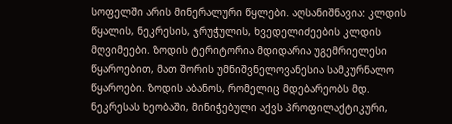სოფელში არის მინერალური წყლები. აღსანიშნავია: კლდის წყალის, ნეკრესის, ჯრუჭულის, ხვედელიძეების კლდის მღვიმეები. ზოდის ტერიტორია მდიდარია უგემრიელესი წყაროებით, მათ შორის უმნიშვნელოვანესია სამკურნალო წყაროები. ზოდის აბანოს, რომელიც მდებარეობს მდ. ნეკრესას ხეობაში, მინიჭებული აქვს პროფილაქტიკური,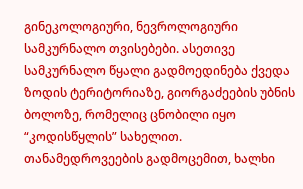გინეკოლოგიური, ნევროლოგიური სამკურნალო თვისებები. ასეთივე სამკურნალო წყალი გადმოედინება ქვედა ზოდის ტერიტორიაზე, გიორგაძეების უბნის ბოლოზე, რომელიც ცნობილი იყო “კოდისწყლის” სახელით. თანამედროვეების გადმოცემით, ხალხი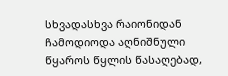სხვადასხვა რაიონიდან ჩამოდიოდა აღნიშნული წყაროს წყლის წასაღებად,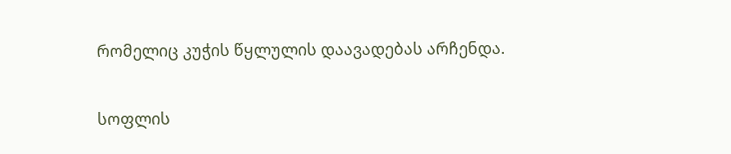რომელიც კუჭის წყლულის დაავადებას არჩენდა.

სოფლის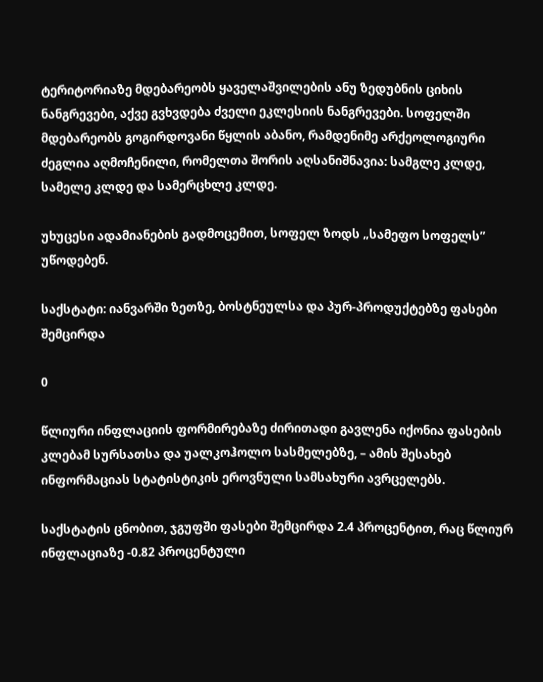ტერიტორიაზე მდებარეობს ყაველაშვილების ანუ ზედუბნის ციხის ნანგრევები, აქვე გვხვდება ძველი ეკლესიის ნანგრევები. სოფელში მდებარეობს გოგირდოვანი წყლის აბანო, რამდენიმე არქეოლოგიური ძეგლია აღმოჩენილი, რომელთა შორის აღსანიშნავია: სამგლე კლდე, სამელე კლდე და სამერცხლე კლდე.

უხუცესი ადამიანების გადმოცემით, სოფელ ზოდს „სამეფო სოფელს” უწოდებენ.

საქსტატი: იანვარში ზეთზე, ბოსტნეულსა და პურ-პროდუქტებზე ფასები შემცირდა

0

წლიური ინფლაციის ფორმირებაზე ძირითადი გავლენა იქონია ფასების კლებამ სურსათსა და უალკოჰოლო სასმელებზე, – ამის შესახებ ინფორმაციას სტატისტიკის ეროვნული სამსახური ავრცელებს.

საქსტატის ცნობით, ჯგუფში ფასები შემცირდა 2.4 პროცენტით, რაც წლიურ ინფლაციაზე -0.82 პროცენტული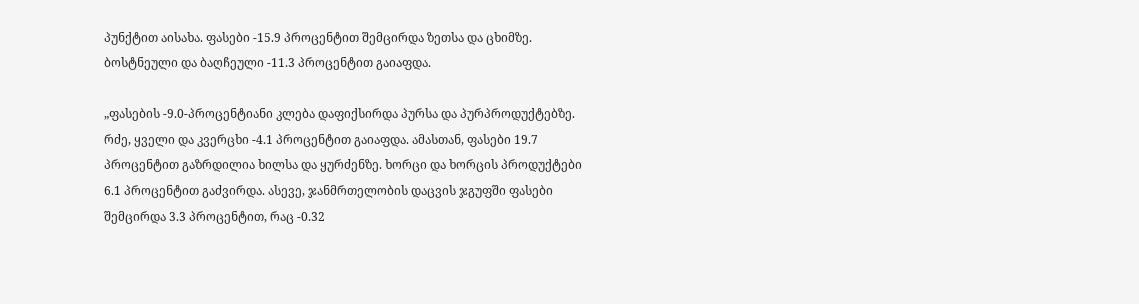პუნქტით აისახა. ფასები -15.9 პროცენტით შემცირდა ზეთსა და ცხიმზე. ბოსტნეული და ბაღჩეული -11.3 პროცენტით გაიაფდა.

„ფასების -9.0-პროცენტიანი კლება დაფიქსირდა პურსა და პურპროდუქტებზე. რძე, ყველი და კვერცხი -4.1 პროცენტით გაიაფდა. ამასთან, ფასები 19.7 პროცენტით გაზრდილია ხილსა და ყურძენზე. ხორცი და ხორცის პროდუქტები 6.1 პროცენტით გაძვირდა. ასევე, ჯანმრთელობის დაცვის ჯგუფში ფასები შემცირდა 3.3 პროცენტით, რაც -0.32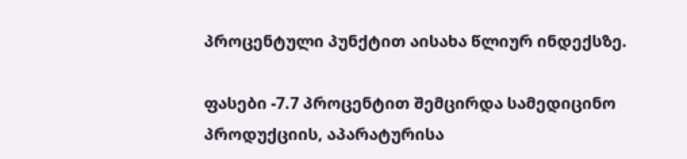პროცენტული პუნქტით აისახა წლიურ ინდექსზე.

ფასები -7.7 პროცენტით შემცირდა სამედიცინო პროდუქციის, აპარატურისა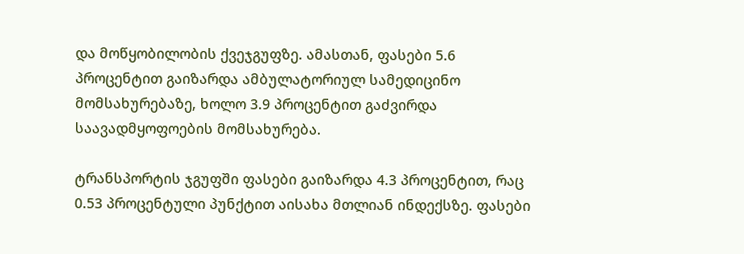და მოწყობილობის ქვეჯგუფზე. ამასთან, ფასები 5.6 პროცენტით გაიზარდა ამბულატორიულ სამედიცინო მომსახურებაზე, ხოლო 3.9 პროცენტით გაძვირდა საავადმყოფოების მომსახურება.

ტრანსპორტის ჯგუფში ფასები გაიზარდა 4.3 პროცენტით, რაც 0.53 პროცენტული პუნქტით აისახა მთლიან ინდექსზე. ფასები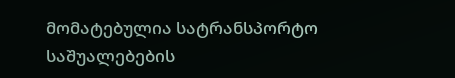მომატებულია სატრანსპორტო საშუალებების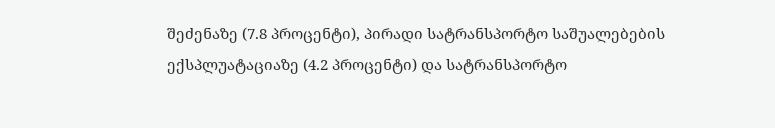შეძენაზე (7.8 პროცენტი), პირადი სატრანსპორტო საშუალებების ექსპლუატაციაზე (4.2 პროცენტი) და სატრანსპორტო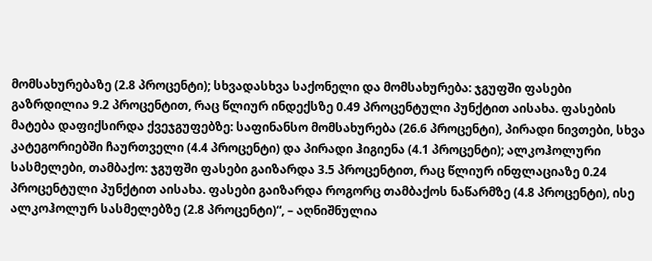მომსახურებაზე (2.8 პროცენტი); სხვადასხვა საქონელი და მომსახურება: ჯგუფში ფასები გაზრდილია 9.2 პროცენტით, რაც წლიურ ინდექსზე 0.49 პროცენტული პუნქტით აისახა. ფასების მატება დაფიქსირდა ქვეჯგუფებზე: საფინანსო მომსახურება (26.6 პროცენტი), პირადი ნივთები, სხვა კატეგორიებში ჩაურთველი (4.4 პროცენტი) და პირადი ჰიგიენა (4.1 პროცენტი); ალკოჰოლური სასმელები, თამბაქო: ჯგუფში ფასები გაიზარდა 3.5 პროცენტით, რაც წლიურ ინფლაციაზე 0.24 პროცენტული პუნქტით აისახა. ფასები გაიზარდა როგორც თამბაქოს ნაწარმზე (4.8 პროცენტი), ისე ალკოჰოლურ სასმელებზე (2.8 პროცენტი)“, – აღნიშნულია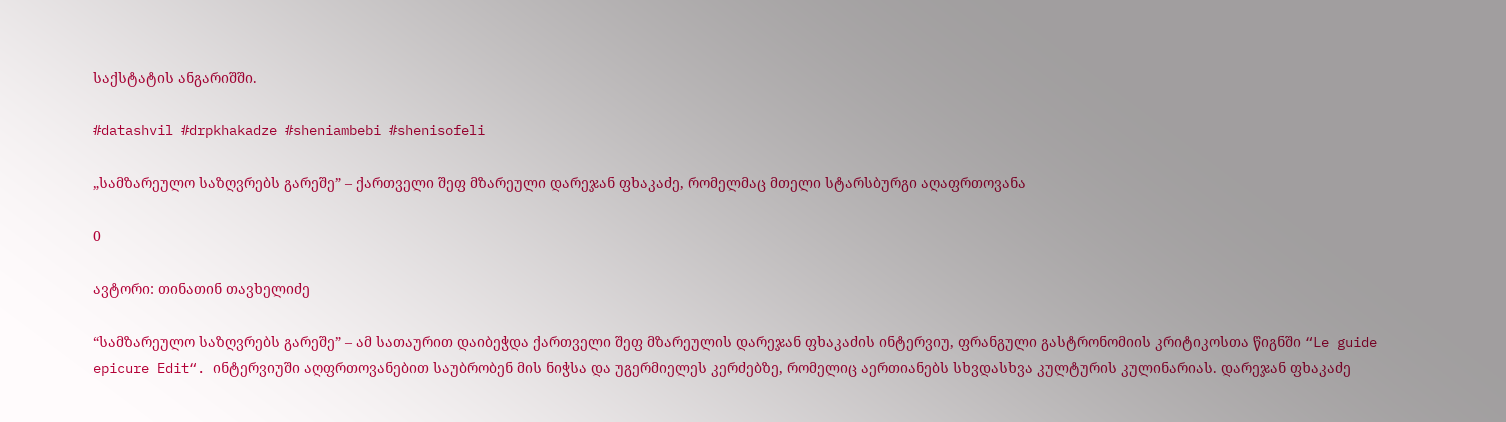საქსტატის ანგარიშში.

#datashvil #drpkhakadze #sheniambebi #shenisofeli

„სამზარეულო საზღვრებს გარეშე” – ქართველი შეფ მზარეული დარეჯან ფხაკაძე, რომელმაც მთელი სტარსბურგი აღაფრთოვანა

0

ავტორი: თინათინ თავხელიძე

“სამზარეულო საზღვრებს გარეშე” – ამ სათაურით დაიბეჭდა ქართველი შეფ მზარეულის დარეჯან ფხაკაძის ინტერვიუ, ფრანგული გასტრონომიის კრიტიკოსთა წიგნში “Le guide epicure Edit“. ინტერვიუში აღფრთოვანებით საუბრობენ მის ნიჭსა და უგერმიელეს კერძებზე, რომელიც აერთიანებს სხვდასხვა კულტურის კულინარიას. დარეჯან ფხაკაძე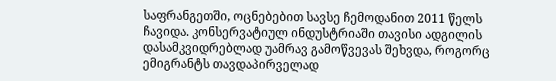საფრანგეთში, ოცნებებით სავსე ჩემოდანით 2011 წელს ჩავიდა. კონსერვატიულ ინდუსტრიაში თავისი ადგილის დასამკვიდრებლად უამრავ გამოწვევას შეხვდა, როგორც ემიგრანტს თავდაპირველად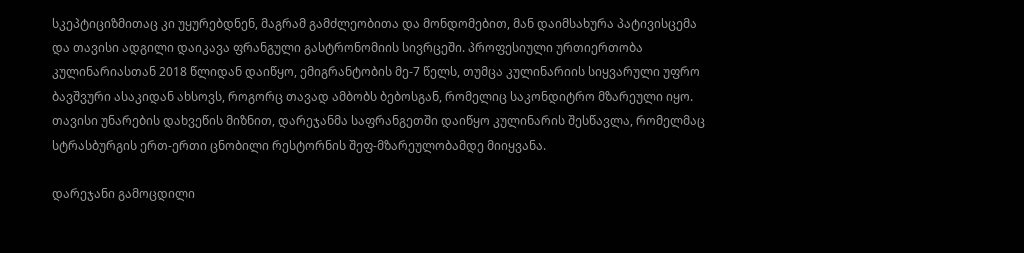სკეპტიციზმითაც კი უყურებდნენ, მაგრამ გამძლეობითა და მონდომებით, მან დაიმსახურა პატივისცემა და თავისი ადგილი დაიკავა ფრანგული გასტრონომიის სივრცეში. პროფესიული ურთიერთობა კულინარიასთან 2018 წლიდან დაიწყო, ემიგრანტობის მე-7 წელს, თუმცა კულინარიის სიყვარული უფრო ბავშვური ასაკიდან ახსოვს, როგორც თავად ამბობს ბებოსგან, რომელიც საკონდიტრო მზარეული იყო. თავისი უნარების დახვეწის მიზნით, დარეჯანმა საფრანგეთში დაიწყო კულინარის შესწავლა, რომელმაც სტრასბურგის ერთ-ერთი ცნობილი რესტორნის შეფ-მზარეულობამდე მიიყვანა.

დარეჯანი გამოცდილი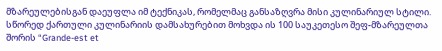მზარეულებისგან დაეუფლა იმ ტექნიკას, რომელმაც განსაზღვრა მისი კულინარიულ სტილი. სწორედ ქართული კულინარიის დამსახურებით მოხვდა ის 100 საუკეთესო შეფ-მზარეულთა შორის “Grande-est et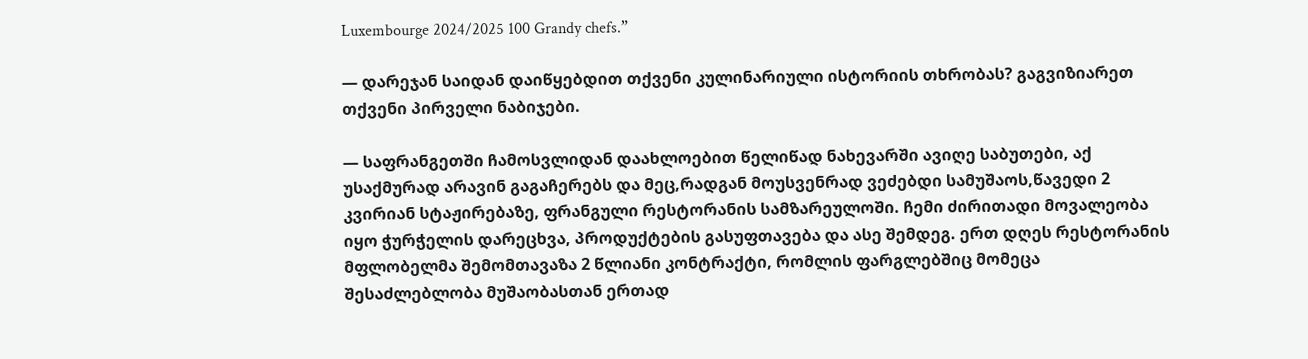Luxembourge 2024/2025 100 Grandy chefs.”

— დარეჯან საიდან დაიწყებდით თქვენი კულინარიული ისტორიის თხრობას? გაგვიზიარეთ თქვენი პირველი ნაბიჯები.

— საფრანგეთში ჩამოსვლიდან დაახლოებით წელიწად ნახევარში ავიღე საბუთები, აქ უსაქმურად არავინ გაგაჩერებს და მეც,რადგან მოუსვენრად ვეძებდი სამუშაოს,წავედი 2 კვირიან სტაჟირებაზე, ფრანგული რესტორანის სამზარეულოში. ჩემი ძირითადი მოვალეობა იყო ჭურჭელის დარეცხვა, პროდუქტების გასუფთავება და ასე შემდეგ. ერთ დღეს რესტორანის მფლობელმა შემომთავაზა 2 წლიანი კონტრაქტი, რომლის ფარგლებშიც მომეცა შესაძლებლობა მუშაობასთან ერთად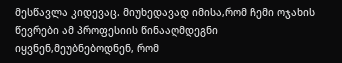მესწავლა კიდევაც. მიუხედავად იმისა,რომ ჩემი ოჯახის წევრები ამ პროფესიის წინააღმდეგნი იყვნენ,მეუბნებოდნენ, რომ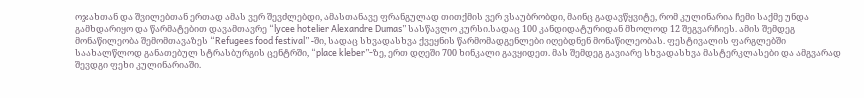ოჯახთან და შვილებთან ერთად ამას ვერ შევძლებდი, ამასთანავე ფრანგულად თითქმის ვერ ვსაუბრობდი, მაინც გადავწყვიტე, რომ კულინარია ჩემი საქმე უნდა გამხდარიყო და წარმატებით დავამთავრე “lycee hotelier Alexandre Dumas” სასწავლო კურსი.სადაც 100 კანდიდატურიდან მხოლოდ 12 შეგვარჩიეს. ამის შემდეგ მონაწილეობა შემომთავაზეს “Refugees food festival” -ში, სადაც სხვადასხვა ქვეყნის წარმომადგენლები იღებდნენ მონაწილეობას. ფესტივალის ფარგლებში საახალწლოდ განათებულ სტრასბურგის ცენტრში, “place kleber”-ზე, ერთ დღეში 700 ხინკალი გავყიდეთ. მას შემდეგ გავიარე სხვადასხვა მასტერკლასები და ამგვარად შევდგი ფეხი კულინარიაში.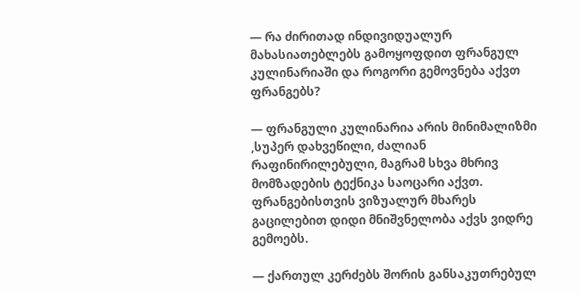— რა ძირითად ინდივიდუალურ მახასიათებლებს გამოყოფდით ფრანგულ კულინარიაში და როგორი გემოვნება აქვთ ფრანგებს?

— ფრანგული კულინარია არის მინიმალიზმი ,სუპერ დახვეწილი, ძალიან რაფინირილებული, მაგრამ სხვა მხრივ მომზადების ტექნიკა საოცარი აქვთ. ფრანგებისთვის ვიზუალურ მხარეს გაცილებით დიდი მნიშვნელობა აქვს ვიდრე გემოებს.

— ქართულ კერძებს შორის განსაკუთრებულ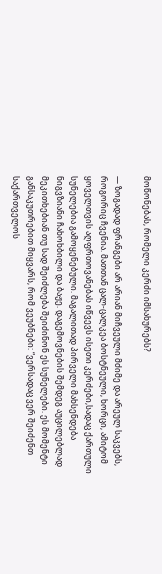მოწონებას, რომელი კერძი იმსახურებს?

— ზოგადად ფრანგები არ არიან მიჩვეული მძიმე და არეულ საკვებს, როგორიც ჩვენია. მათთან ცალ-ცალკეა ბოსტნეული, ხორცი, ამიტომ ყოველთვის აღფრთოვანებას იწვევს ისეთი კერძები,სადაც ქართული სუნელებია გამოყენებული. მაგალითად პირველი მახსენდება ნიგვზიანი ჩახოხბილი და ბაჟე. დაგემოვნების შემდეგ აუცილებლად მეკითხებიან თუ სად შეიძლება შეიძინონ ეს სუნელები. ეს მომენტი განსაკუთრებით მიყვარს, რომ ვეუბნები: “ვერსადაც ვერ შეიძენთ საქართველოს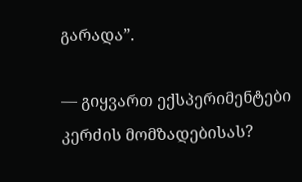გარადა”.

— გიყვართ ექსპერიმენტები კერძის მომზადებისას?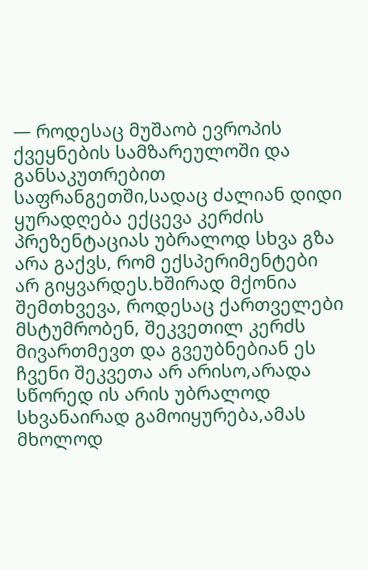— როდესაც მუშაობ ევროპის ქვეყნების სამზარეულოში და განსაკუთრებით საფრანგეთში,სადაც ძალიან დიდი ყურადღება ექცევა კერძის პრეზენტაციას უბრალოდ სხვა გზა არა გაქვს, რომ ექსპერიმენტები არ გიყვარდეს.ხშირად მქონია შემთხვევა, როდესაც ქართველები მსტუმრობენ, შეკვეთილ კერძს მივართმევთ და გვეუბნებიან ეს ჩვენი შეკვეთა არ არისო,არადა სწორედ ის არის უბრალოდ სხვანაირად გამოიყურება,ამას მხოლოდ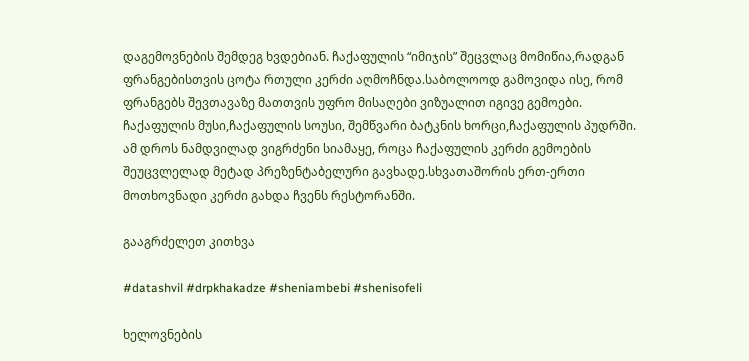დაგემოვნების შემდეგ ხვდებიან. ჩაქაფულის “იმიჯის” შეცვლაც მომიწია,რადგან ფრანგებისთვის ცოტა რთული კერძი აღმოჩნდა.საბოლოოდ გამოვიდა ისე, რომ ფრანგებს შევთავაზე მათთვის უფრო მისაღები ვიზუალით იგივე გემოები. ჩაქაფულის მუსი,ჩაქაფულის სოუსი, შემწვარი ბატკნის ხორცი,ჩაქაფულის პუდრში. ამ დროს ნამდვილად ვიგრძენი სიამაყე, როცა ჩაქაფულის კერძი გემოების შეუცვლელად მეტად პრეზენტაბელური გავხადე.სხვათაშორის ერთ-ერთი მოთხოვნადი კერძი გახდა ჩვენს რესტორანში.

გააგრძელეთ კითხვა

#datashvil #drpkhakadze #sheniambebi #shenisofeli

ხელოვნების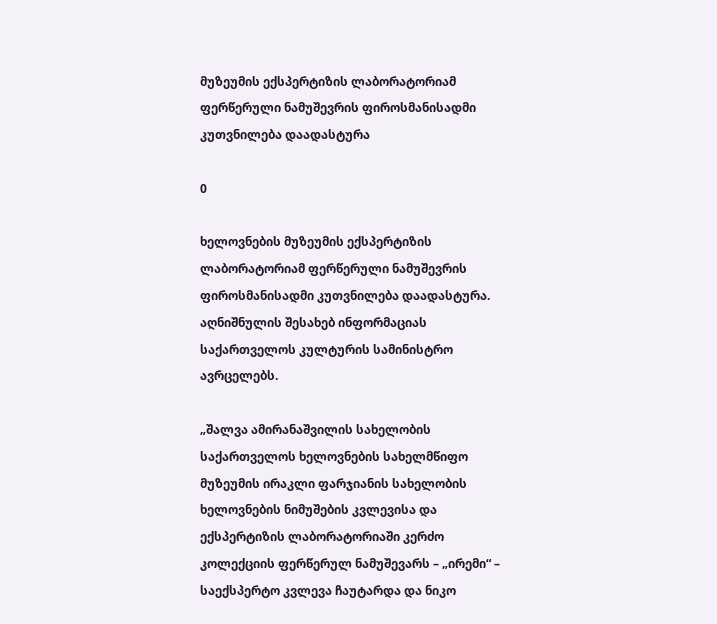მუზეუმის ექსპერტიზის ლაბორატორიამ ფერწერული ნამუშევრის ფიროსმანისადმი კუთვნილება დაადასტურა

0

ხელოვნების მუზეუმის ექსპერტიზის ლაბორატორიამ ფერწერული ნამუშევრის ფიროსმანისადმი კუთვნილება დაადასტურა. აღნიშნულის შესახებ ინფორმაციას საქართველოს კულტურის სამინისტრო ავრცელებს.

„შალვა ამირანაშვილის სახელობის საქართველოს ხელოვნების სახელმწიფო მუზეუმის ირაკლი ფარჯიანის სახელობის ხელოვნების ნიმუშების კვლევისა და ექსპერტიზის ლაბორატორიაში კერძო კოლექციის ფერწერულ ნამუშევარს – „ირემი“ – საექსპერტო კვლევა ჩაუტარდა და ნიკო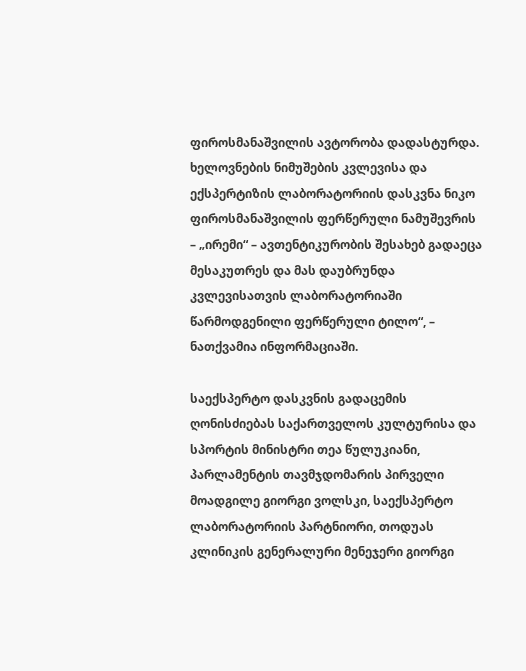ფიროსმანაშვილის ავტორობა დადასტურდა. ხელოვნების ნიმუშების კვლევისა და ექსპერტიზის ლაბორატორიის დასკვნა ნიკო ფიროსმანაშვილის ფერწერული ნამუშევრის – „ირემი“ – ავთენტიკურობის შესახებ გადაეცა მესაკუთრეს და მას დაუბრუნდა კვლევისათვის ლაბორატორიაში წარმოდგენილი ფერწერული ტილო“, – ნათქვამია ინფორმაციაში.

საექსპერტო დასკვნის გადაცემის ღონისძიებას საქართველოს კულტურისა და სპორტის მინისტრი თეა წულუკიანი, პარლამენტის თავმჯდომარის პირველი მოადგილე გიორგი ვოლსკი, საექსპერტო ლაბორატორიის პარტნიორი, თოდუას კლინიკის გენერალური მენეჯერი გიორგი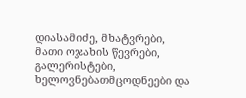დიასამიძე, მხატვრები, მათი ოჯახის წევრები, გალერისტები, ხელოვნებათმცოდნეები და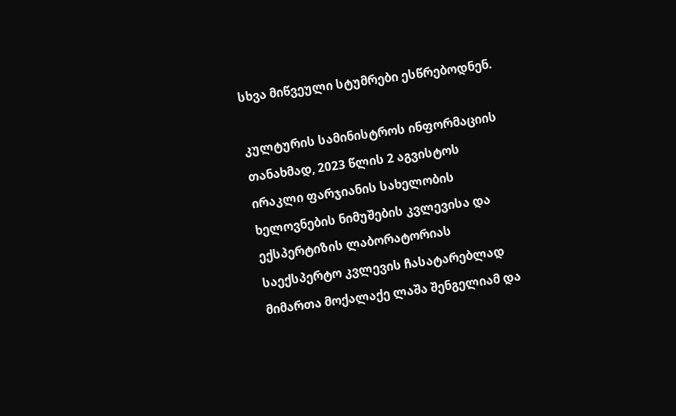სხვა მიწვეული სტუმრები ესწრებოდნენ.

კულტურის სამინისტროს ინფორმაციის თანახმად, 2023 წლის 2 აგვისტოს ირაკლი ფარჯიანის სახელობის ხელოვნების ნიმუშების კვლევისა და ექსპერტიზის ლაბორატორიას საექსპერტო კვლევის ჩასატარებლად მიმართა მოქალაქე ლაშა შენგელიამ და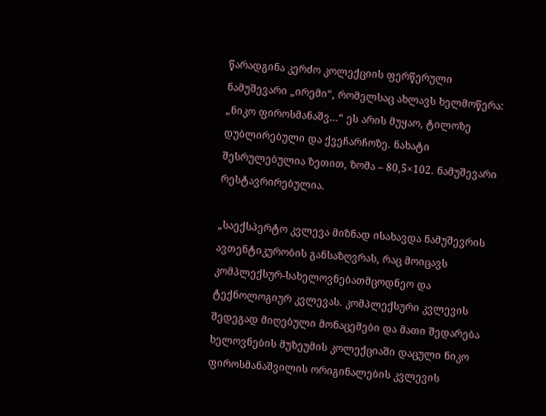წარადგინა კერძო კოლექციის ფერწერული ნამუშევარი „ირემი“, რომელსაც ახლავს ხელმოწერა: „ნიკო ფიროსმანაშვ…“ ეს არის მუყაო, ტილოზე დუბლირებული და ქვეჩარჩოზე. ნახატი შესრულებულია ზეთით, ზომა – 80,5×102. ნამუშევარი რესტავრირებულია.

„საექსპერტო კვლევა მიზნად ისახავდა ნამუშევრის ავთენტიკურობის განსაზღვრას, რაც მოიცავს კომპლექსურ-სახელოვნებათმცოდნეო და ტექნოლოგიურ კვლევას. კომპლექსური კვლევის შედეგად მიღებული მონაცემები და მათი შედარება ხელოვნების მუზეუმის კოლექციაში დაცული ნიკო ფიროსმანაშვილის ორიგინალების კვლევის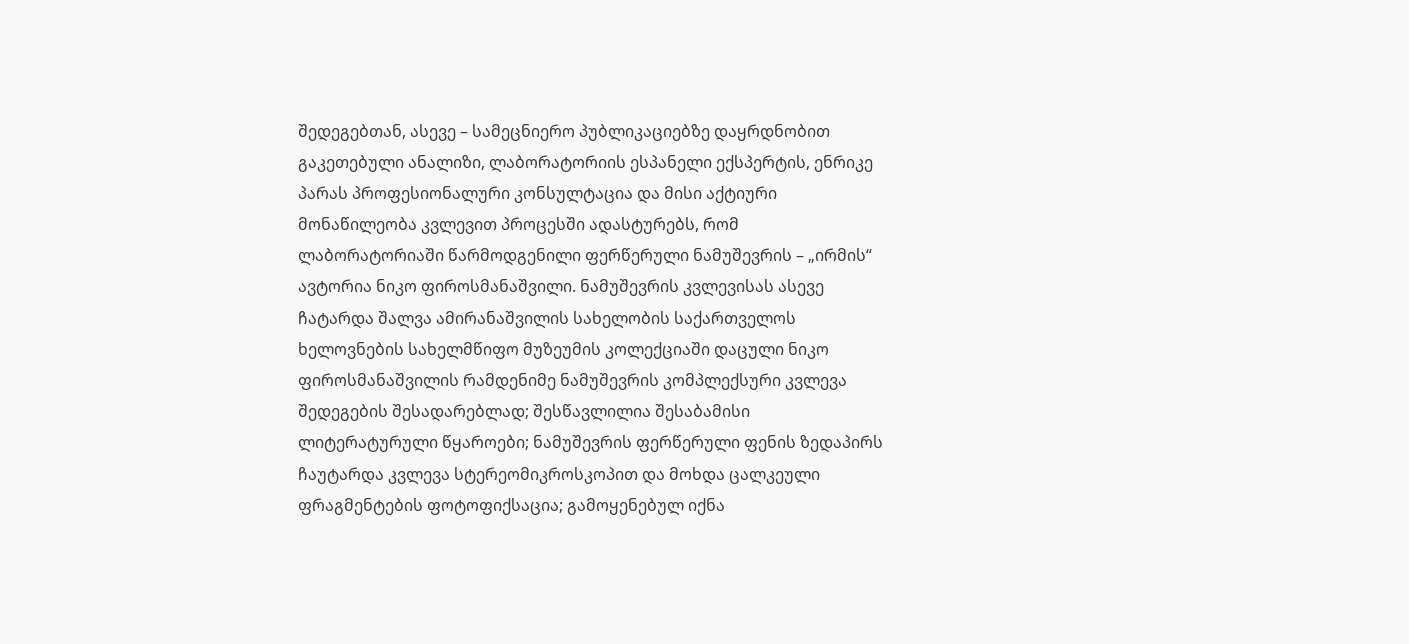შედეგებთან, ასევე – სამეცნიერო პუბლიკაციებზე დაყრდნობით გაკეთებული ანალიზი, ლაბორატორიის ესპანელი ექსპერტის, ენრიკე პარას პროფესიონალური კონსულტაცია და მისი აქტიური მონაწილეობა კვლევით პროცესში ადასტურებს, რომ ლაბორატორიაში წარმოდგენილი ფერწერული ნამუშევრის – „ირმის“ ავტორია ნიკო ფიროსმანაშვილი. ნამუშევრის კვლევისას ასევე ჩატარდა შალვა ამირანაშვილის სახელობის საქართველოს ხელოვნების სახელმწიფო მუზეუმის კოლექციაში დაცული ნიკო ფიროსმანაშვილის რამდენიმე ნამუშევრის კომპლექსური კვლევა შედეგების შესადარებლად; შესწავლილია შესაბამისი ლიტერატურული წყაროები; ნამუშევრის ფერწერული ფენის ზედაპირს ჩაუტარდა კვლევა სტერეომიკროსკოპით და მოხდა ცალკეული ფრაგმენტების ფოტოფიქსაცია; გამოყენებულ იქნა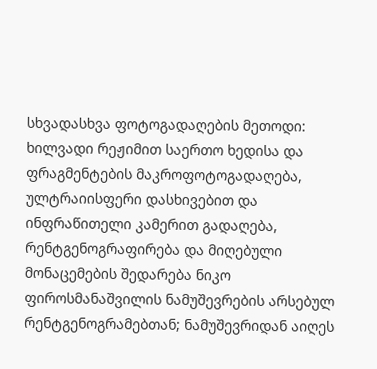სხვადასხვა ფოტოგადაღების მეთოდი: ხილვადი რეჟიმით საერთო ხედისა და ფრაგმენტების მაკროფოტოგადაღება, ულტრაიისფერი დასხივებით და ინფრაწითელი კამერით გადაღება, რენტგენოგრაფირება და მიღებული მონაცემების შედარება ნიკო ფიროსმანაშვილის ნამუშევრების არსებულ რენტგენოგრამებთან; ნამუშევრიდან აიღეს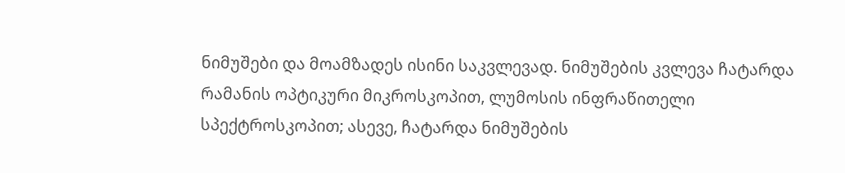ნიმუშები და მოამზადეს ისინი საკვლევად. ნიმუშების კვლევა ჩატარდა რამანის ოპტიკური მიკროსკოპით, ლუმოსის ინფრაწითელი სპექტროსკოპით; ასევე, ჩატარდა ნიმუშების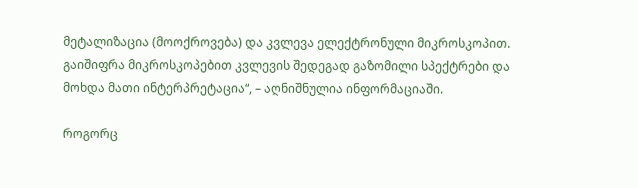მეტალიზაცია (მოოქროვება) და კვლევა ელექტრონული მიკროსკოპით. გაიშიფრა მიკროსკოპებით კვლევის შედეგად გაზომილი სპექტრები და მოხდა მათი ინტერპრეტაცია“, – აღნიშნულია ინფორმაციაში.

როგორც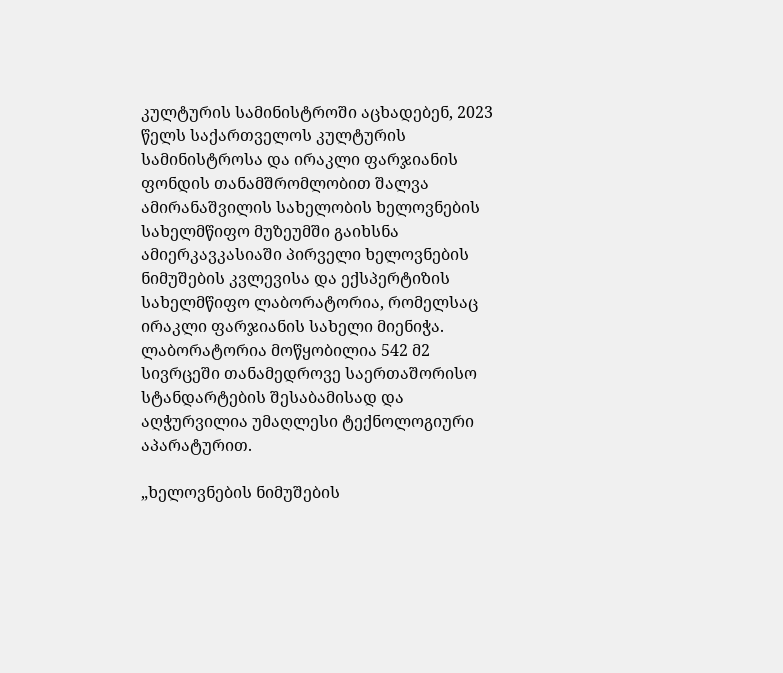კულტურის სამინისტროში აცხადებენ, 2023 წელს საქართველოს კულტურის სამინისტროსა და ირაკლი ფარჯიანის ფონდის თანამშრომლობით შალვა ამირანაშვილის სახელობის ხელოვნების სახელმწიფო მუზეუმში გაიხსნა ამიერკავკასიაში პირველი ხელოვნების ნიმუშების კვლევისა და ექსპერტიზის სახელმწიფო ლაბორატორია, რომელსაც ირაკლი ფარჯიანის სახელი მიენიჭა. ლაბორატორია მოწყობილია 542 მ2 სივრცეში თანამედროვე საერთაშორისო სტანდარტების შესაბამისად და აღჭურვილია უმაღლესი ტექნოლოგიური აპარატურით.

„ხელოვნების ნიმუშების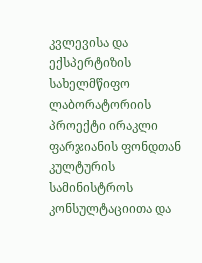კვლევისა და ექსპერტიზის სახელმწიფო ლაბორატორიის პროექტი ირაკლი ფარჯიანის ფონდთან კულტურის სამინისტროს კონსულტაციითა და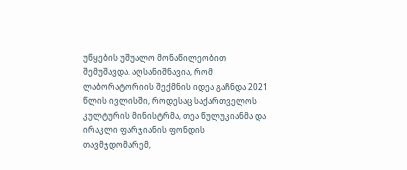უწყების უშუალო მონაწილეობით შემუშავდა. აღსანიშნავია, რომ ლაბორატორიის შექმნის იდეა გაჩნდა 2021 წლის ივლისში, როდესაც საქართველოს კულტურის მინისტრმა, თეა წულუკიანმა და ირაკლი ფარჯიანის ფონდის თავმჯდომარემ,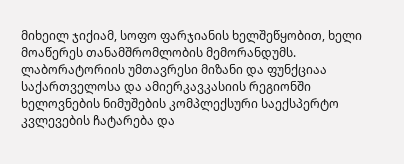მიხეილ ჯიქიამ, სოფო ფარჯიანის ხელშეწყობით, ხელი მოაწერეს თანამშრომლობის მემორანდუმს. ლაბორატორიის უმთავრესი მიზანი და ფუნქციაა საქართველოსა და ამიერკავკასიის რეგიონში ხელოვნების ნიმუშების კომპლექსური საექსპერტო კვლევების ჩატარება და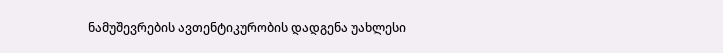ნამუშევრების ავთენტიკურობის დადგენა უახლესი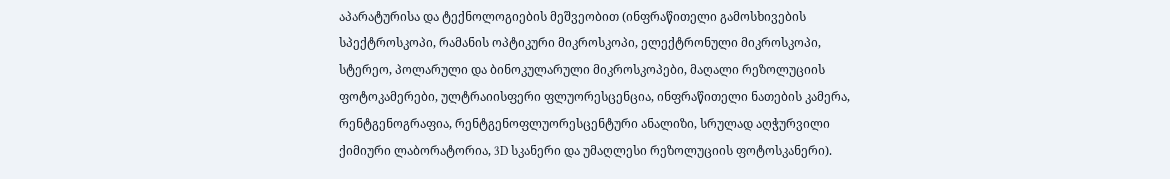აპარატურისა და ტექნოლოგიების მეშვეობით (ინფრაწითელი გამოსხივების სპექტროსკოპი, რამანის ოპტიკური მიკროსკოპი, ელექტრონული მიკროსკოპი, სტერეო, პოლარული და ბინოკულარული მიკროსკოპები, მაღალი რეზოლუციის ფოტოკამერები, ულტრაიისფერი ფლუორესცენცია, ინფრაწითელი ნათების კამერა, რენტგენოგრაფია, რენტგენოფლუორესცენტური ანალიზი, სრულად აღჭურვილი ქიმიური ლაბორატორია, 3D სკანერი და უმაღლესი რეზოლუციის ფოტოსკანერი).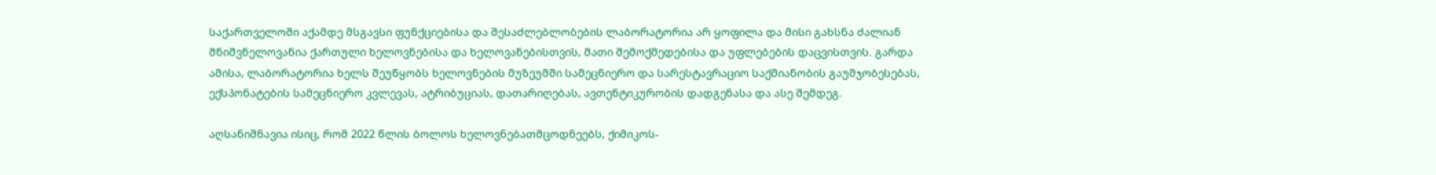საქართველოში აქამდე მსგავსი ფუნქციებისა და შესაძლებლობების ლაბორატორია არ ყოფილა და მისი გახსნა ძალიან მნიშვნელოვანია ქართული ხელოვნებისა და ხელოვანებისთვის, მათი შემოქმედებისა და უფლებების დაცვისთვის. გარდა ამისა, ლაბორატორია ხელს შეუწყობს ხელოვნების მუზეუმში სამეცნიერო და სარესტავრაციო საქმიანობის გაუმჯობესებას, ექსპონატების სამეცნიერო კვლევას, ატრიბუციას, დათარიღებას, ავთენტიკურობის დადგენასა და ასე შემდეგ.

აღსანიშნავია ისიც, რომ 2022 წლის ბოლოს ხელოვნებათმცოდნეებს, ქიმიკოს-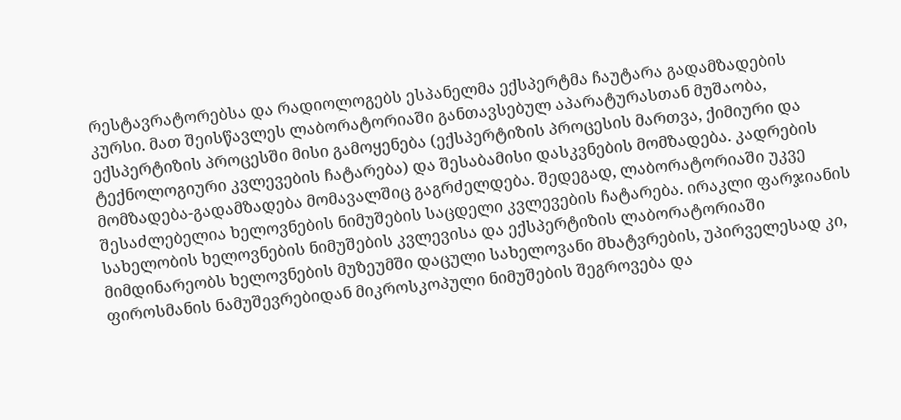რესტავრატორებსა და რადიოლოგებს ესპანელმა ექსპერტმა ჩაუტარა გადამზადების კურსი. მათ შეისწავლეს ლაბორატორიაში განთავსებულ აპარატურასთან მუშაობა, ექსპერტიზის პროცესში მისი გამოყენება (ექსპერტიზის პროცესის მართვა, ქიმიური და ტექნოლოგიური კვლევების ჩატარება) და შესაბამისი დასკვნების მომზადება. კადრების მომზადება-გადამზადება მომავალშიც გაგრძელდება. შედეგად, ლაბორატორიაში უკვე შესაძლებელია ხელოვნების ნიმუშების საცდელი კვლევების ჩატარება. ირაკლი ფარჯიანის სახელობის ხელოვნების ნიმუშების კვლევისა და ექსპერტიზის ლაბორატორიაში მიმდინარეობს ხელოვნების მუზეუმში დაცული სახელოვანი მხატვრების, უპირველესად კი, ფიროსმანის ნამუშევრებიდან მიკროსკოპული ნიმუშების შეგროვება და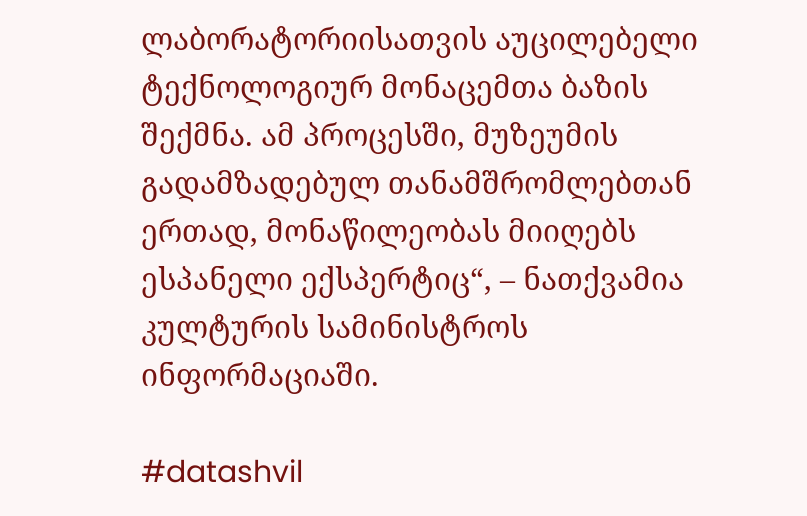ლაბორატორიისათვის აუცილებელი ტექნოლოგიურ მონაცემთა ბაზის შექმნა. ამ პროცესში, მუზეუმის გადამზადებულ თანამშრომლებთან ერთად, მონაწილეობას მიიღებს ესპანელი ექსპერტიც“, – ნათქვამია კულტურის სამინისტროს ინფორმაციაში.

#datashvil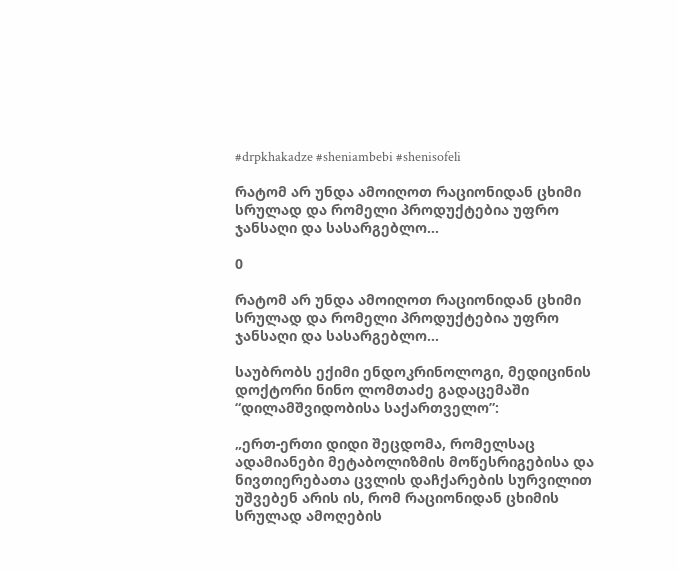#drpkhakadze #sheniambebi #shenisofeli

რატომ არ უნდა ამოიღოთ რაციონიდან ცხიმი სრულად და რომელი პროდუქტებია უფრო ჯანსაღი და სასარგებლო…

0

რატომ არ უნდა ამოიღოთ რაციონიდან ცხიმი სრულად და რომელი პროდუქტებია უფრო ჯანსაღი და სასარგებლო…

საუბრობს ექიმი ენდოკრინოლოგი, მედიცინის დოქტორი ნინო ლომთაძე გადაცემაში  “დილამშვიდობისა საქართველო”:

„ერთ-ერთი დიდი შეცდომა, რომელსაც ადამიანები მეტაბოლიზმის მოწესრიგებისა და ნივთიერებათა ცვლის დაჩქარების სურვილით უშვებენ არის ის, რომ რაციონიდან ცხიმის სრულად ამოღების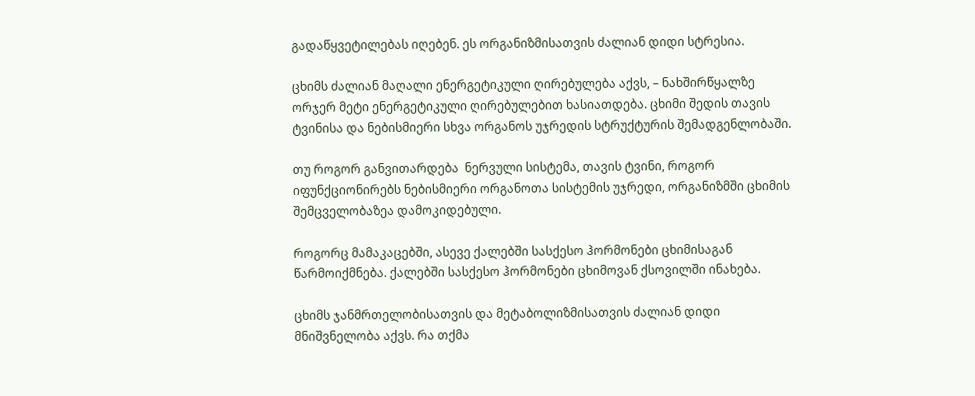გადაწყვეტილებას იღებენ. ეს ორგანიზმისათვის ძალიან დიდი სტრესია.

ცხიმს ძალიან მაღალი ენერგეტიკული ღირებულება აქვს, – ნახშირწყალზე ორჯერ მეტი ენერგეტიკული ღირებულებით ხასიათდება. ცხიმი შედის თავის ტვინისა და ნებისმიერი სხვა ორგანოს უჯრედის სტრუქტურის შემადგენლობაში.

თუ როგორ განვითარდება  ნერვული სისტემა, თავის ტვინი, როგორ იფუნქციონირებს ნებისმიერი ორგანოთა სისტემის უჯრედი, ორგანიზმში ცხიმის შემცველობაზეა დამოკიდებული.

როგორც მამაკაცებში, ასევე ქალებში სასქესო ჰორმონები ცხიმისაგან წარმოიქმნება. ქალებში სასქესო ჰორმონები ცხიმოვან ქსოვილში ინახება.

ცხიმს ჯანმრთელობისათვის და მეტაბოლიზმისათვის ძალიან დიდი მნიშვნელობა აქვს. რა თქმა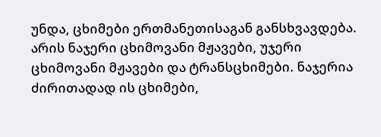უნდა, ცხიმები ერთმანეთისაგან განსხვავდება. არის ნაჯერი ცხიმოვანი მჟავები, უჯერი ცხიმოვანი მჟავები და ტრანსცხიმები. ნაჯერია ძირითადად ის ცხიმები,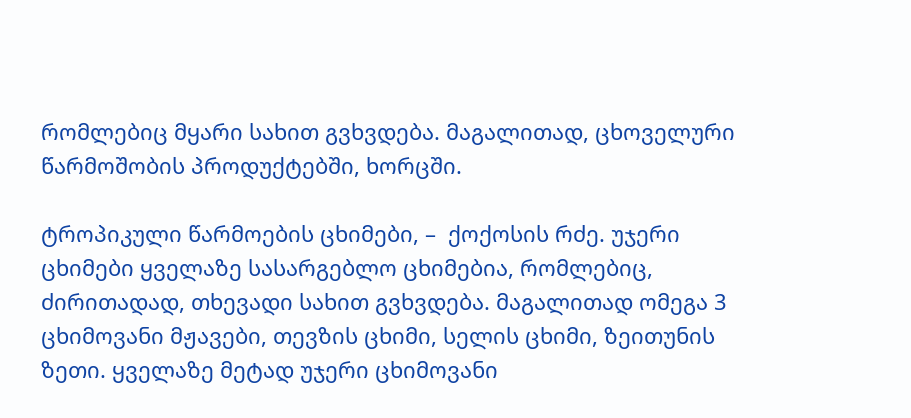რომლებიც მყარი სახით გვხვდება. მაგალითად, ცხოველური წარმოშობის პროდუქტებში, ხორცში.

ტროპიკული წარმოების ცხიმები, –  ქოქოსის რძე. უჯერი ცხიმები ყველაზე სასარგებლო ცხიმებია, რომლებიც, ძირითადად, თხევადი სახით გვხვდება. მაგალითად ომეგა 3 ცხიმოვანი მჟავები, თევზის ცხიმი, სელის ცხიმი, ზეითუნის ზეთი. ყველაზე მეტად უჯერი ცხიმოვანი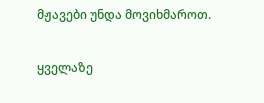მჟავები უნდა მოვიხმაროთ.

ყველაზე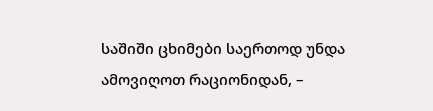საშიში ცხიმები საერთოდ უნდა ამოვიღოთ რაციონიდან, –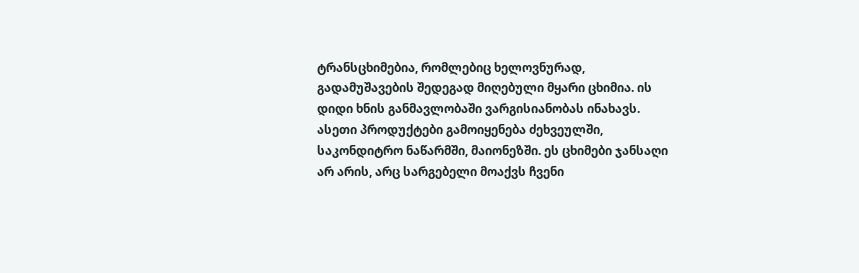ტრანსცხიმებია, რომლებიც ხელოვნურად, გადამუშავების შედეგად მიღებული მყარი ცხიმია. ის დიდი ხნის განმავლობაში ვარგისიანობას ინახავს. ასეთი პროდუქტები გამოიყენება ძეხვეულში, საკონდიტრო ნაწარმში, მაიონეზში. ეს ცხიმები ჯანსაღი არ არის, არც სარგებელი მოაქვს ჩვენი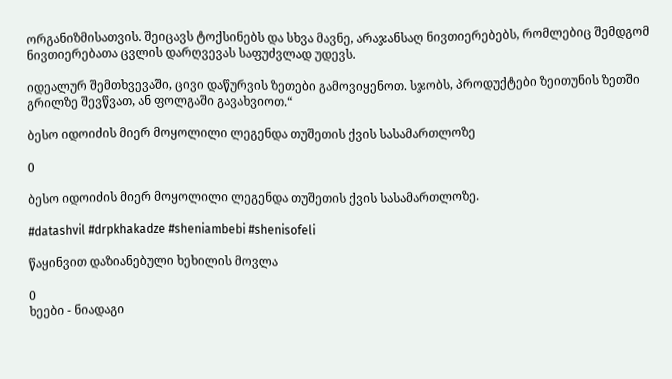ორგანიზმისათვის. შეიცავს ტოქსინებს და სხვა მავნე, არაჯანსაღ ნივთიერებებს, რომლებიც შემდგომ ნივთიერებათა ცვლის დარღვევას საფუძვლად უდევს.

იდეალურ შემთხვევაში, ცივი დაწურვის ზეთები გამოვიყენოთ. სჯობს, პროდუქტები ზეითუნის ზეთში გრილზე შევწვათ, ან ფოლგაში გავახვიოთ.“

ბესო იდოიძის მიერ მოყოლილი ლეგენდა თუშეთის ქვის სასამართლოზე

0

ბესო იდოიძის მიერ მოყოლილი ლეგენდა თუშეთის ქვის სასამართლოზე.

#datashvil #drpkhakadze #sheniambebi #shenisofeli

წაყინვით დაზიანებული ხეხილის მოვლა

0
ხეები - ნიადაგი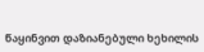წაყინვით დაზიანებული ხეხილის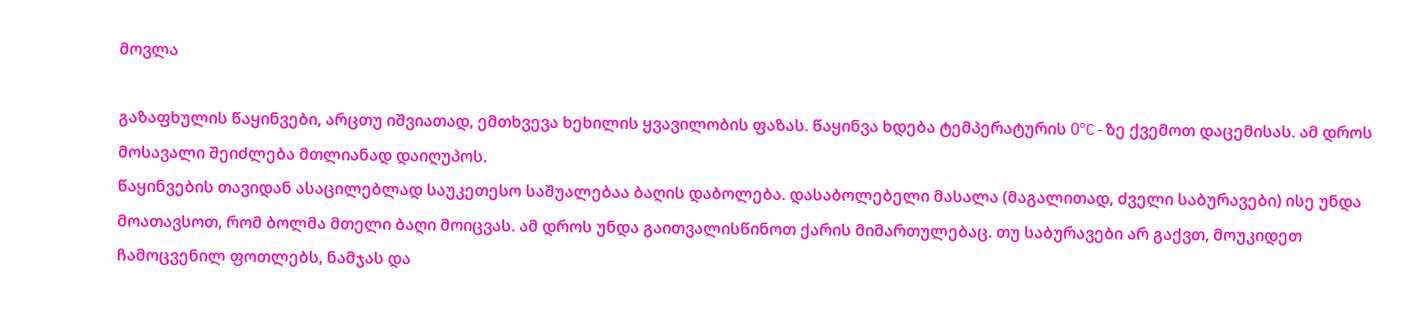მოვლა

გაზაფხულის წაყინვები, არცთუ იშვიათად, ემთხვევა ხეხილის ყვავილობის ფაზას. წაყინვა ხდება ტემპერატურის 0ºC-ზე ქვემოთ დაცემისას. ამ დროს მოსავალი შეიძლება მთლიანად დაიღუპოს.
წაყინვების თავიდან ასაცილებლად საუკეთესო საშუალებაა ბაღის დაბოლება. დასაბოლებელი მასალა (მაგალითად, ძველი საბურავები) ისე უნდა მოათავსოთ, რომ ბოლმა მთელი ბაღი მოიცვას. ამ დროს უნდა გაითვალისწინოთ ქარის მიმართულებაც. თუ საბურავები არ გაქვთ, მოუკიდეთ ჩამოცვენილ ფოთლებს, ნამჯას და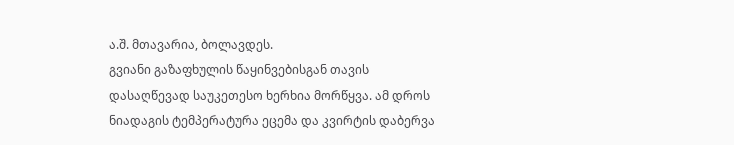ა.შ. მთავარია, ბოლავდეს.
გვიანი გაზაფხულის წაყინვებისგან თავის დასაღწევად საუკეთესო ხერხია მორწყვა. ამ დროს ნიადაგის ტემპერატურა ეცემა და კვირტის დაბერვა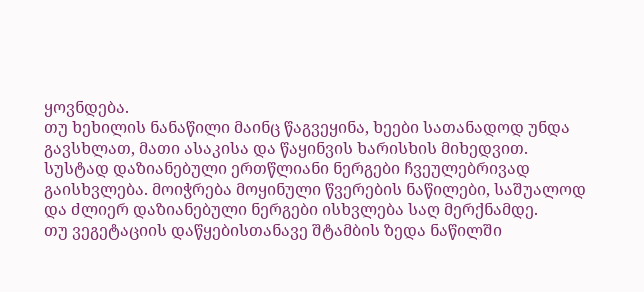ყოვნდება.
თუ ხეხილის ნანაწილი მაინც წაგვეყინა, ხეები სათანადოდ უნდა გავსხლათ, მათი ასაკისა და წაყინვის ხარისხის მიხედვით.
სუსტად დაზიანებული ერთწლიანი ნერგები ჩვეულებრივად გაისხვლება. მოიჭრება მოყინული წვერების ნაწილები, საშუალოდ და ძლიერ დაზიანებული ნერგები ისხვლება საღ მერქნამდე.
თუ ვეგეტაციის დაწყებისთანავე შტამბის ზედა ნაწილში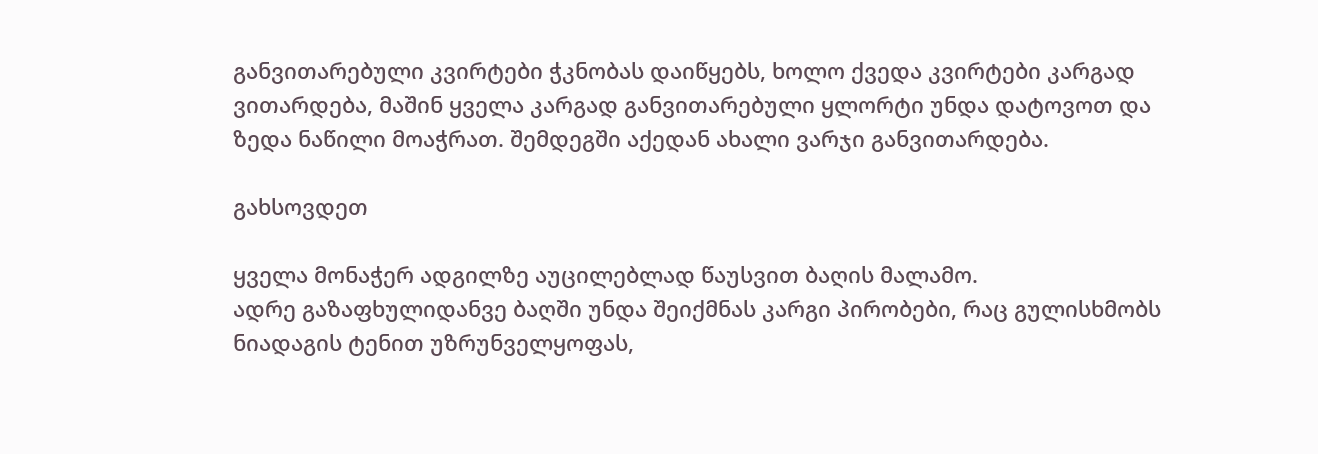განვითარებული კვირტები ჭკნობას დაიწყებს, ხოლო ქვედა კვირტები კარგად ვითარდება, მაშინ ყველა კარგად განვითარებული ყლორტი უნდა დატოვოთ და ზედა ნაწილი მოაჭრათ. შემდეგში აქედან ახალი ვარჯი განვითარდება.

გახსოვდეთ

ყველა მონაჭერ ადგილზე აუცილებლად წაუსვით ბაღის მალამო.
ადრე გაზაფხულიდანვე ბაღში უნდა შეიქმნას კარგი პირობები, რაც გულისხმობს ნიადაგის ტენით უზრუნველყოფას,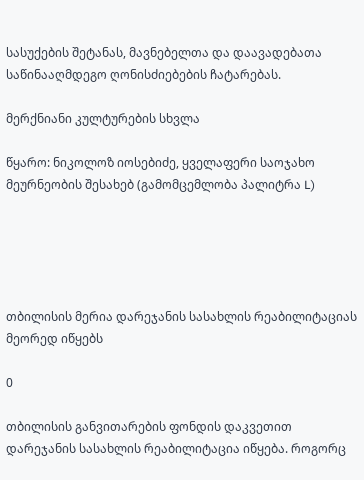სასუქების შეტანას, მავნებელთა და დაავადებათა საწინააღმდეგო ღონისძიებების ჩატარებას.

მერქნიანი კულტურების სხვლა

წყარო: ნიკოლოზ იოსებიძე, ყველაფერი საოჯახო მეურნეობის შესახებ (გამომცემლობა პალიტრა L)





თბილისის მერია დარეჯანის სასახლის რეაბილიტაციას მეორედ იწყებს

0

თბილისის განვითარების ფონდის დაკვეთით დარეჯანის სასახლის რეაბილიტაცია იწყება. როგორც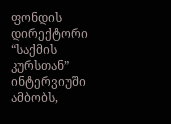ფონდის დირექტორი “საქმის კურსთან” ინტერვიუში ამბობს,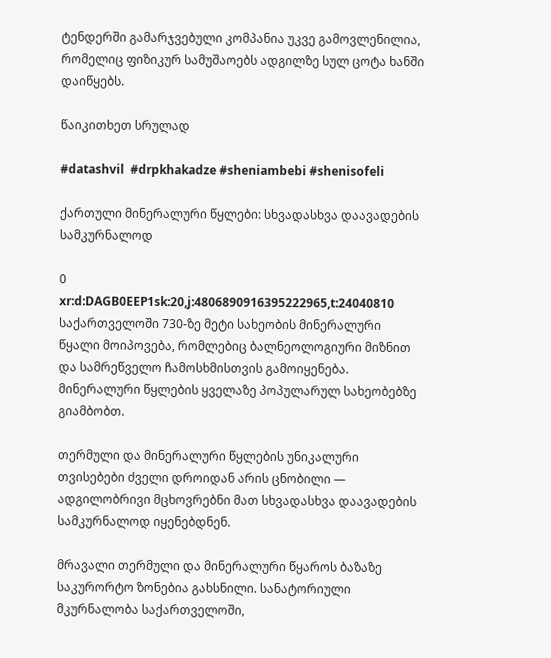ტენდერში გამარჯვებული კომპანია უკვე გამოვლენილია, რომელიც ფიზიკურ სამუშაოებს ადგილზე სულ ცოტა ხანში დაიწყებს.

წაიკითხეთ სრულად

#datashvil  #drpkhakadze #sheniambebi #shenisofeli

ქართული მინერალური წყლები: სხვადასხვა დაავადების სამკურნალოდ

0
xr:d:DAGB0EEP1sk:20,j:4806890916395222965,t:24040810
საქართველოში 730-ზე მეტი სახეობის მინერალური წყალი მოიპოვება, რომლებიც ბალნეოლოგიური მიზნით და სამრეწველო ჩამოსხმისთვის გამოიყენება.
მინერალური წყლების ყველაზე პოპულარულ სახეობებზე გიამბობთ.

თერმული და მინერალური წყლების უნიკალური თვისებები ძველი დროიდან არის ცნობილი — ადგილობრივი მცხოვრებნი მათ სხვადასხვა დაავადების სამკურნალოდ იყენებდნენ.

მრავალი თერმული და მინერალური წყაროს ბაზაზე საკურორტო ზონებია გახსნილი. სანატორიული მკურნალობა საქართველოში,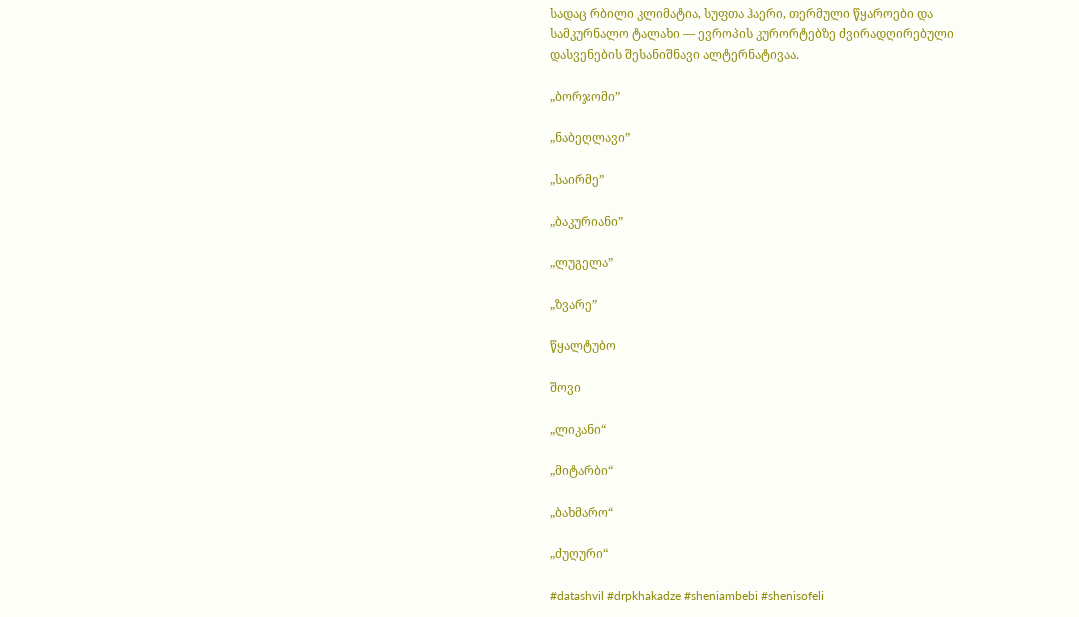სადაც რბილი კლიმატია, სუფთა ჰაერი, თერმული წყაროები და სამკურნალო ტალახი — ევროპის კურორტებზე ძვირადღირებული დასვენების შესანიშნავი ალტერნატივაა.

„ბორჯომი”

„ნაბეღლავი”

„საირმე”

„ბაკურიანი”

„ლუგელა”

„ზვარე”

წყალტუბო

შოვი

„ლიკანი“

„მიტარბი“

„ბახმარო“

„ძუღური“

#datashvil #drpkhakadze #sheniambebi #shenisofeli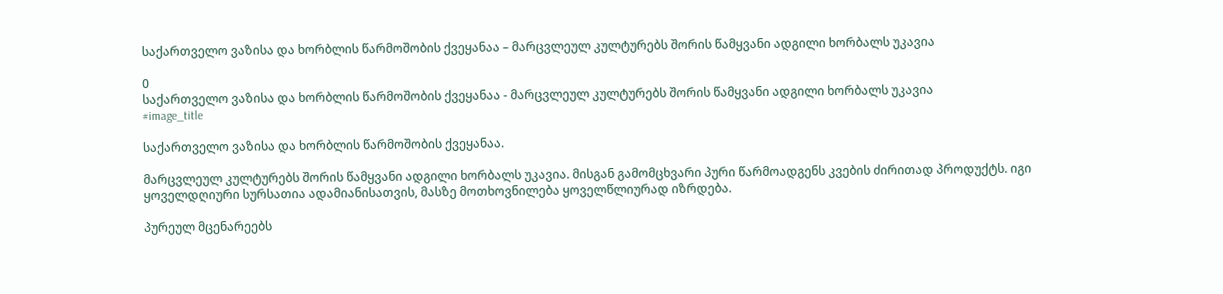საქართველო ვაზისა და ხორბლის წარმოშობის ქვეყანაა – მარცვლეულ კულტურებს შორის წამყვანი ადგილი ხორბალს უკავია

0
საქართველო ვაზისა და ხორბლის წარმოშობის ქვეყანაა - მარცვლეულ კულტურებს შორის წამყვანი ადგილი ხორბალს უკავია
#image_title

საქართველო ვაზისა და ხორბლის წარმოშობის ქვეყანაა.

მარცვლეულ კულტურებს შორის წამყვანი ადგილი ხორბალს უკავია. მისგან გამომცხვარი პური წარმოადგენს კვების ძირითად პროდუქტს. იგი ყოველდღიური სურსათია ადამიანისათვის, მასზე მოთხოვნილება ყოველწლიურად იზრდება.

პურეულ მცენარეებს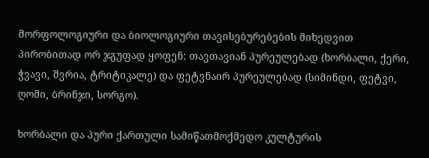მორფოლოგიური და ბიოლოგიური თავისებურებების მიხედვით პირობითად ორ ჯგუფად ყოფენ: თავთავიან პურეულებად (ხორბალი, ქერი, ჭვავი, შვრია, ტრიტიკალე) და ფეტვნაირ პურეულებად (სიმინდი, ფეტვი, ღომი, ბრინჯი, სორგო).

ხორბალი და პური ქართული სამიწათმოქმედო კულტურის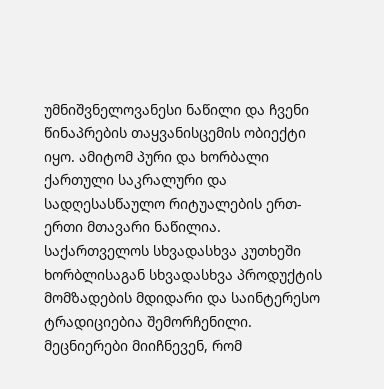უმნიშვნელოვანესი ნაწილი და ჩვენი წინაპრების თაყვანისცემის ობიექტი იყო. ამიტომ პური და ხორბალი ქართული საკრალური და სადღესასწაულო რიტუალების ერთ- ერთი მთავარი ნაწილია. საქართველოს სხვადასხვა კუთხეში ხორბლისაგან სხვადასხვა პროდუქტის მომზადების მდიდარი და საინტერესო ტრადიციებია შემორჩენილი. მეცნიერები მიიჩნევენ, რომ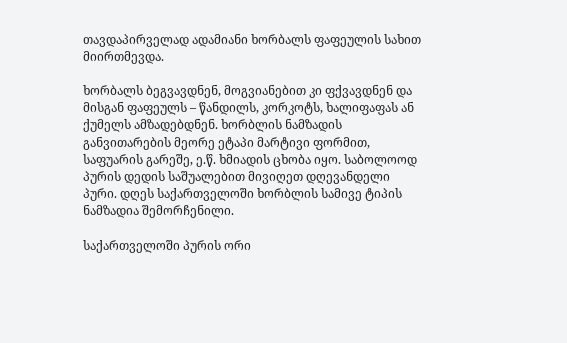თავდაპირველად ადამიანი ხორბალს ფაფეულის სახით მიირთმევდა.

ხორბალს ბეგვავდნენ, მოგვიანებით კი ფქვავდნენ და მისგან ფაფეულს – წანდილს, კორკოტს, ხალიფაფას ან ქუმელს ამზადებდნენ. ხორბლის ნამზადის განვითარების მეორე ეტაპი მარტივი ფორმით, საფუარის გარეშე, ე.წ. ხმიადის ცხობა იყო. საბოლოოდ პურის დედის საშუალებით მივიღეთ დღევანდელი პური. დღეს საქართველოში ხორბლის სამივე ტიპის ნამზადია შემორჩენილი.

საქართველოში პურის ორი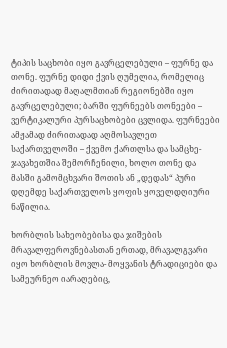ტიპის საცხობი იყო გავრცელებული – ფურნე და თონე. ფურნე დიდი ქვის ღუმელია, რომელიც ძირითადად მაღალმთიან რეგიონებში იყო გავრცელებული; ბარში ფურნეებს თონეები – ვერტიკალური პურსაცხობები ცვლიდა. ფურნეები ამჟამად ძირითადად აღმოსავლეთ საქართველოში – ქვემო ქართლსა და სამცხე- ჯავახეთშია შემორჩენილი, ხოლო თონე და მასში გამომცხვარი შოთის ან „დედას“ პური დღემდე საქართველოს ყოფის ყოველდღიური ნაწილია.

ხორბლის სახეობებისა და ჯიშების მრავალფეროვნებასთან ერთად, მრავალგვარი იყო ხორბლის მოვლა- მოყვანის ტრადიციები და სამეურნეო იარაღებიც,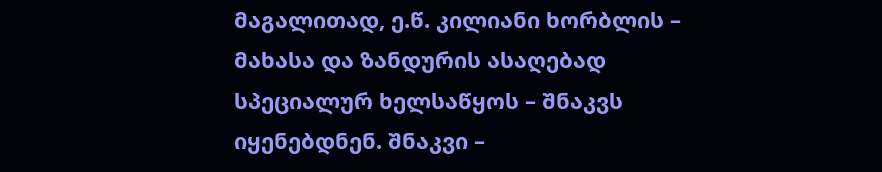მაგალითად, ე.წ. კილიანი ხორბლის – მახასა და ზანდურის ასაღებად სპეციალურ ხელსაწყოს – შნაკვს იყენებდნენ. შნაკვი –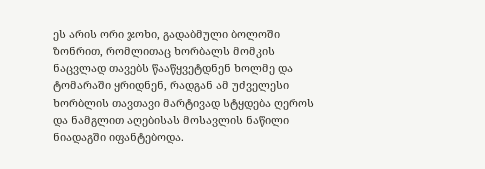ეს არის ორი ჯოხი, გადაბმული ბოლოში ზონრით, რომლითაც ხორბალს მომკის ნაცვლად თავებს წააწყვეტდნენ ხოლმე და ტომარაში ყრიდნენ, რადგან ამ უძველესი ხორბლის თავთავი მარტივად სტყდება ღეროს და ნამგლით აღებისას მოსავლის ნაწილი ნიადაგში იფანტებოდა.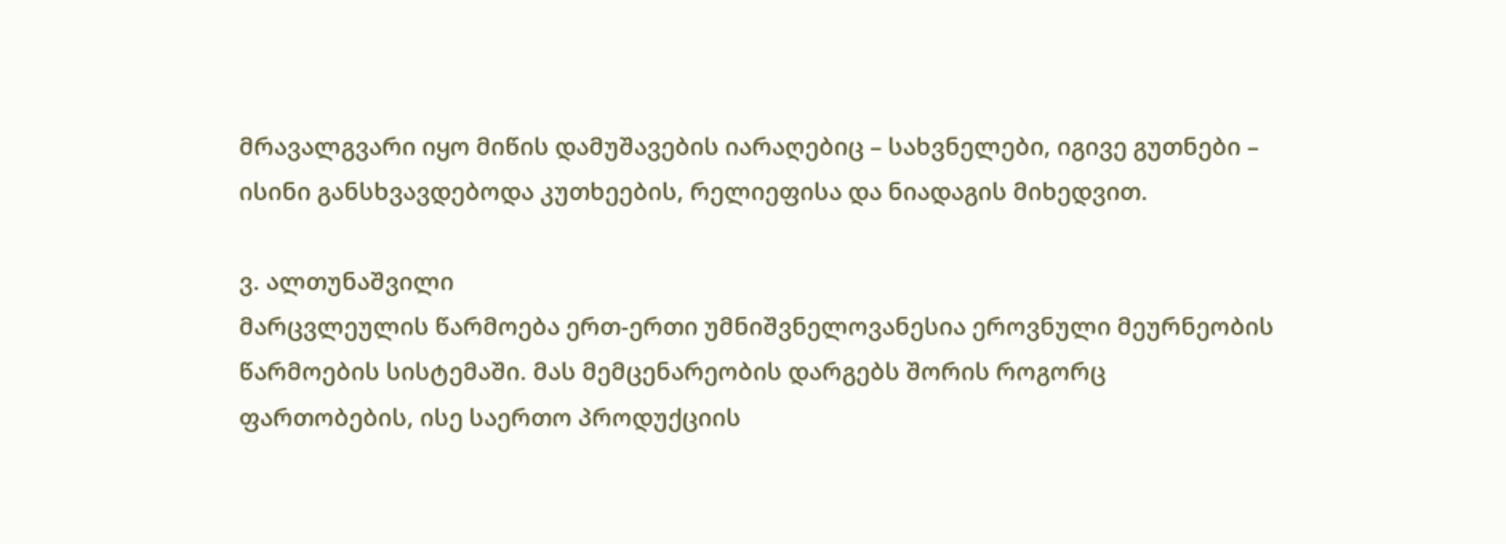მრავალგვარი იყო მიწის დამუშავების იარაღებიც – სახვნელები, იგივე გუთნები – ისინი განსხვავდებოდა კუთხეების, რელიეფისა და ნიადაგის მიხედვით.

ვ. ალთუნაშვილი
მარცვლეულის წარმოება ერთ-ერთი უმნიშვნელოვანესია ეროვნული მეურნეობის წარმოების სისტემაში. მას მემცენარეობის დარგებს შორის როგორც ფართობების, ისე საერთო პროდუქციის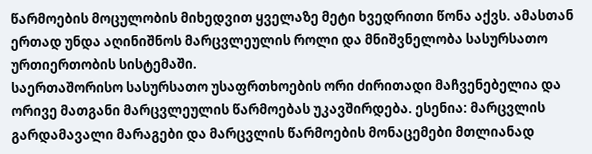წარმოების მოცულობის მიხედვით ყველაზე მეტი ხვედრითი წონა აქვს. ამასთან ერთად უნდა აღინიშნოს მარცვლეულის როლი და მნიშვნელობა სასურსათო ურთიერთობის სისტემაში.
საერთაშორისო სასურსათო უსაფრთხოების ორი ძირითადი მაჩვენებელია და ორივე მათგანი მარცვლეულის წარმოებას უკავშირდება. ესენია: მარცვლის გარდამავალი მარაგები და მარცვლის წარმოების მონაცემები მთლიანად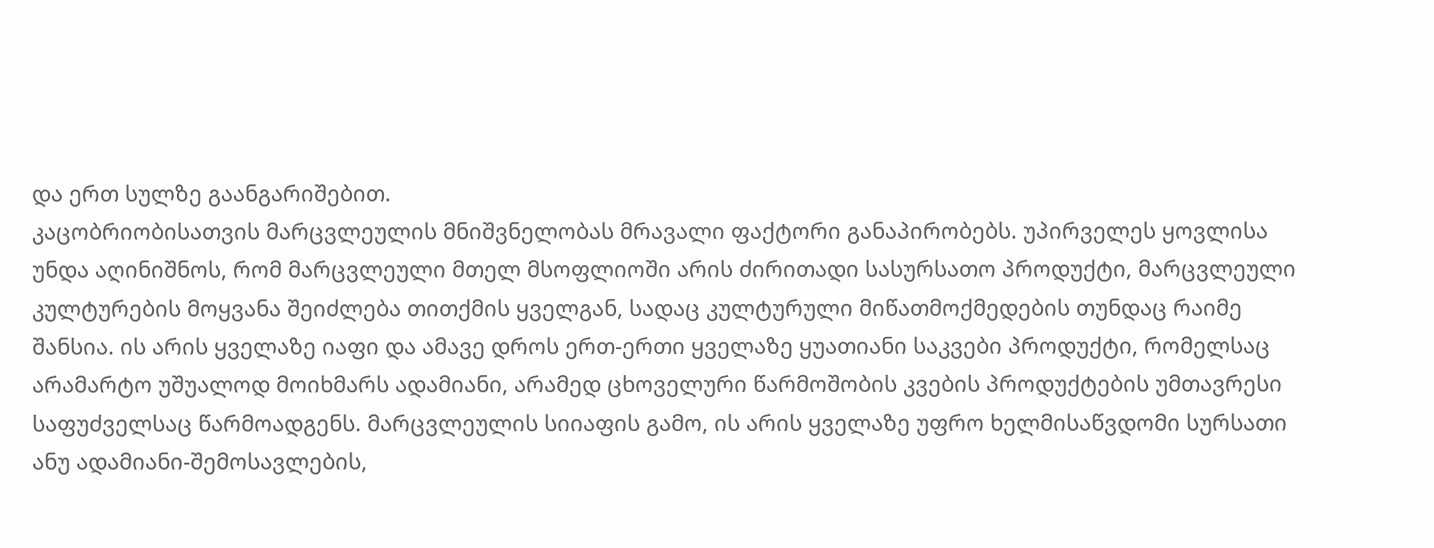და ერთ სულზე გაანგარიშებით.
კაცობრიობისათვის მარცვლეულის მნიშვნელობას მრავალი ფაქტორი განაპირობებს. უპირველეს ყოვლისა უნდა აღინიშნოს, რომ მარცვლეული მთელ მსოფლიოში არის ძირითადი სასურსათო პროდუქტი, მარცვლეული კულტურების მოყვანა შეიძლება თითქმის ყველგან, სადაც კულტურული მიწათმოქმედების თუნდაც რაიმე შანსია. ის არის ყველაზე იაფი და ამავე დროს ერთ-ერთი ყველაზე ყუათიანი საკვები პროდუქტი, რომელსაც არამარტო უშუალოდ მოიხმარს ადამიანი, არამედ ცხოველური წარმოშობის კვების პროდუქტების უმთავრესი საფუძველსაც წარმოადგენს. მარცვლეულის სიიაფის გამო, ის არის ყველაზე უფრო ხელმისაწვდომი სურსათი ანუ ადამიანი-შემოსავლების,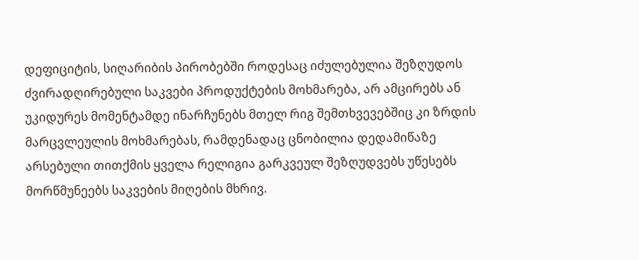დეფიციტის, სიღარიბის პირობებში როდესაც იძულებულია შეზღუდოს ძვირადღირებული საკვები პროდუქტების მოხმარება, არ ამცირებს ან უკიდურეს მომენტამდე ინარჩუნებს მთელ რიგ შემთხვევებშიც კი ზრდის მარცვლეულის მოხმარებას, რამდენადაც ცნობილია დედამიწაზე არსებული თითქმის ყველა რელიგია გარკვეულ შეზღუდვებს უწესებს მორწმუნეებს საკვების მიღების მხრივ.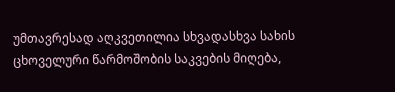უმთავრესად აღკვეთილია სხვადასხვა სახის ცხოველური წარმოშობის საკვების მიღება,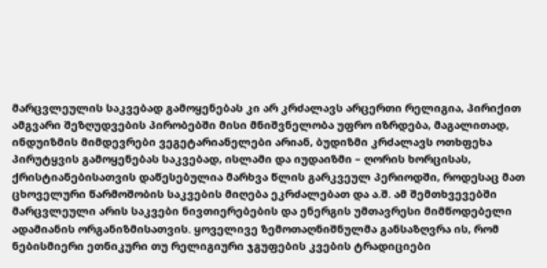მარცვლეულის საკვებად გამოყენებას კი არ კრძალავს არცერთი რელიგია, პირიქით ამგვარი შეზღუდვების პირობებში მისი მნიშვნელობა უფრო იზრდება, მაგალითად, ინდუიზმის მიმდევრები ვეგეტარიანელები არიან, ბუდიზმი კრძალავს ოთხფეხა პირუტყვის გამოყენებას საკვებად, ისლამი და იუდაიზმი – ღორის ხორცისას, ქრისტიანებისათვის დაწესებულია მარხვა წლის გარკვეულ პერიოდში, როდესაც მათ ცხოველური წარმოშობის საკვების მიღება ეკრძალებათ და ა.შ. ამ შემთხვევებში მარცვლეული არის საკვები ნივთიერებების და ენერგის უმთავრესი მიმწოდებელი ადამიანის ორგანიზმისათვის. ყოველივე ზემოთაღნიშნულმა განსაზღვრა ის, რომ ნებისმიერი ეთნიკური თუ რელიგიური ჯგუფების კვების ტრადიციები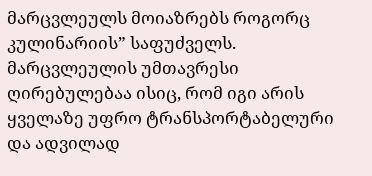მარცვლეულს მოიაზრებს როგორც კულინარიის” საფუძველს. მარცვლეულის უმთავრესი ღირებულებაა ისიც, რომ იგი არის ყველაზე უფრო ტრანსპორტაბელური და ადვილად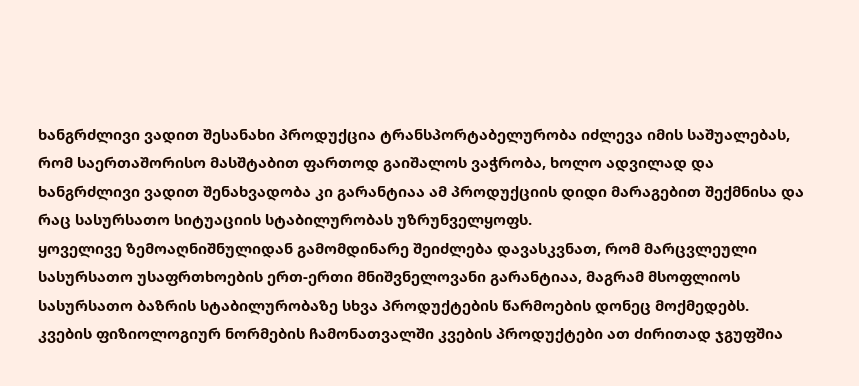ხანგრძლივი ვადით შესანახი პროდუქცია ტრანსპორტაბელურობა იძლევა იმის საშუალებას, რომ საერთაშორისო მასშტაბით ფართოდ გაიშალოს ვაჭრობა, ხოლო ადვილად და ხანგრძლივი ვადით შენახვადობა კი გარანტიაა ამ პროდუქციის დიდი მარაგებით შექმნისა და რაც სასურსათო სიტუაციის სტაბილურობას უზრუნველყოფს.
ყოველივე ზემოაღნიშნულიდან გამომდინარე შეიძლება დავასკვნათ, რომ მარცვლეული სასურსათო უსაფრთხოების ერთ-ერთი მნიშვნელოვანი გარანტიაა, მაგრამ მსოფლიოს სასურსათო ბაზრის სტაბილურობაზე სხვა პროდუქტების წარმოების დონეც მოქმედებს. კვების ფიზიოლოგიურ ნორმების ჩამონათვალში კვების პროდუქტები ათ ძირითად ჯგუფშია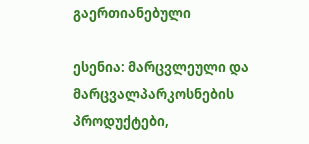გაერთიანებული

ესენია: მარცვლეული და მარცვალპარკოსნების პროდუქტები,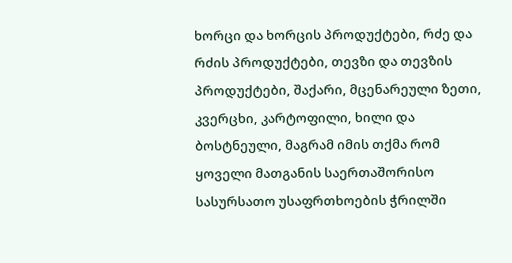ხორცი და ხორცის პროდუქტები, რძე და რძის პროდუქტები, თევზი და თევზის პროდუქტები, შაქარი, მცენარეული ზეთი, კვერცხი, კარტოფილი, ხილი და ბოსტნეული, მაგრამ იმის თქმა რომ ყოველი მათგანის საერთაშორისო სასურსათო უსაფრთხოების ჭრილში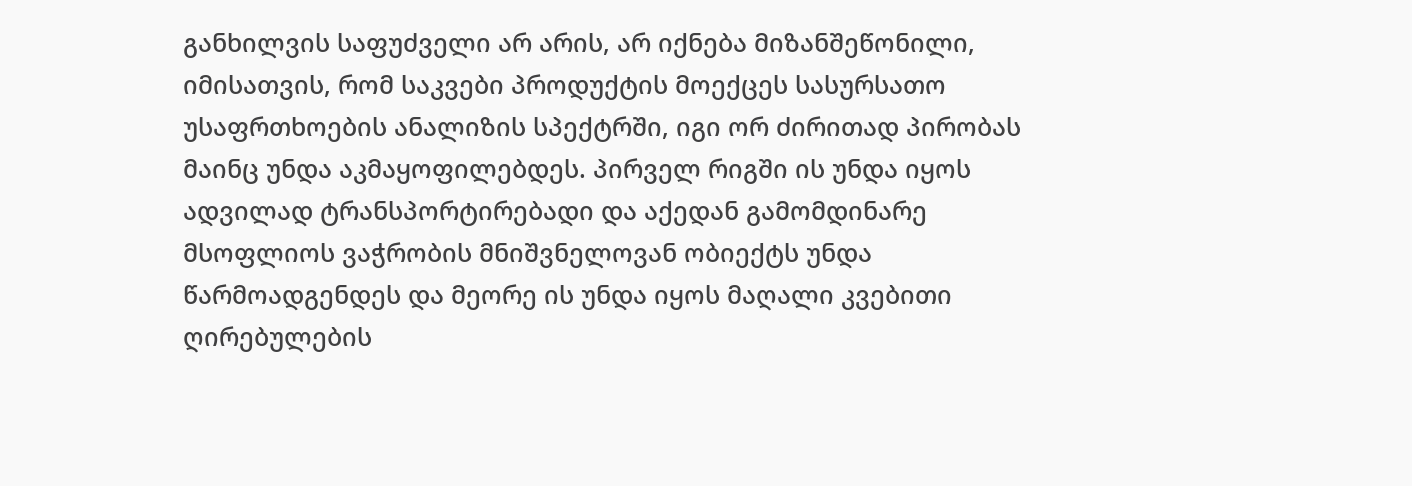განხილვის საფუძველი არ არის, არ იქნება მიზანშეწონილი, იმისათვის, რომ საკვები პროდუქტის მოექცეს სასურსათო უსაფრთხოების ანალიზის სპექტრში, იგი ორ ძირითად პირობას მაინც უნდა აკმაყოფილებდეს. პირველ რიგში ის უნდა იყოს ადვილად ტრანსპორტირებადი და აქედან გამომდინარე მსოფლიოს ვაჭრობის მნიშვნელოვან ობიექტს უნდა წარმოადგენდეს და მეორე ის უნდა იყოს მაღალი კვებითი ღირებულების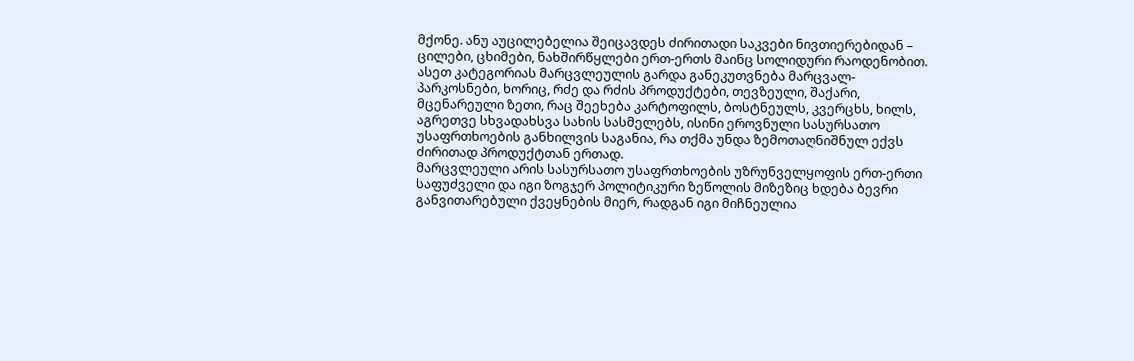მქონე. ანუ აუცილებელია შეიცავდეს ძირითადი საკვები ნივთიერებიდან – ცილები, ცხიმები, ნახშირწყლები ერთ-ერთს მაინც სოლიდური რაოდენობით. ასეთ კატეგორიას მარცვლეულის გარდა განეკუთვნება მარცვალ-პარკოსნები, ხორიც, რძე და რძის პროდუქტები, თევზეული, შაქარი, მცენარეული ზეთი, რაც შეეხება კარტოფილს, ბოსტნეულს, კვერცხს, ხილს, აგრეთვე სხვადახსვა სახის სასმელებს, ისინი ეროვნული სასურსათო უსაფრთხოების განხილვის საგანია, რა თქმა უნდა ზემოთაღნიშნულ ექვს ძირითად პროდუქტთან ერთად.
მარცვლეული არის სასურსათო უსაფრთხოების უზრუნველყოფის ერთ-ერთი საფუძველი და იგი ზოგჯერ პოლიტიკური ზეწოლის მიზეზიც ხდება ბევრი განვითარებული ქვეყნების მიერ, რადგან იგი მიჩნეულია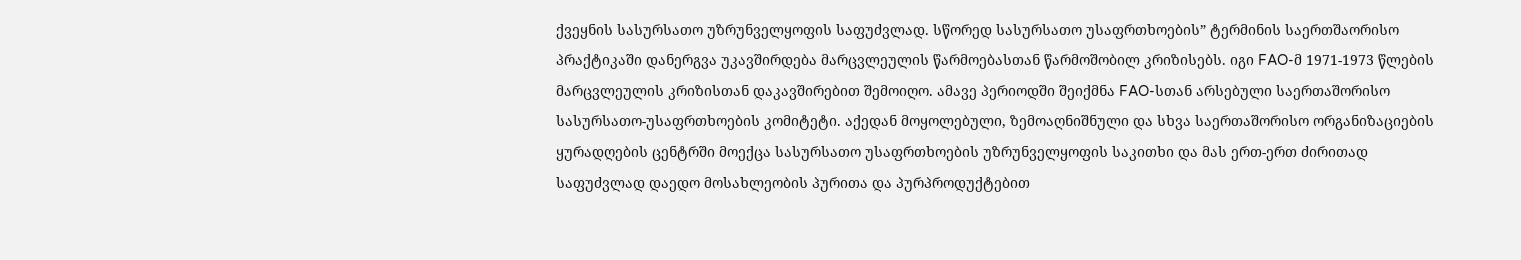ქვეყნის სასურსათო უზრუნველყოფის საფუძვლად. სწორედ სასურსათო უსაფრთხოების” ტერმინის საერთშაორისო პრაქტიკაში დანერგვა უკავშირდება მარცვლეულის წარმოებასთან წარმოშობილ კრიზისებს. იგი FAO-მ 1971-1973 წლების მარცვლეულის კრიზისთან დაკავშირებით შემოიღო. ამავე პერიოდში შეიქმნა FAO-სთან არსებული საერთაშორისო სასურსათო-უსაფრთხოების კომიტეტი. აქედან მოყოლებული, ზემოაღნიშნული და სხვა საერთაშორისო ორგანიზაციების ყურადღების ცენტრში მოექცა სასურსათო უსაფრთხოების უზრუნველყოფის საკითხი და მას ერთ-ერთ ძირითად საფუძვლად დაედო მოსახლეობის პურითა და პურპროდუქტებით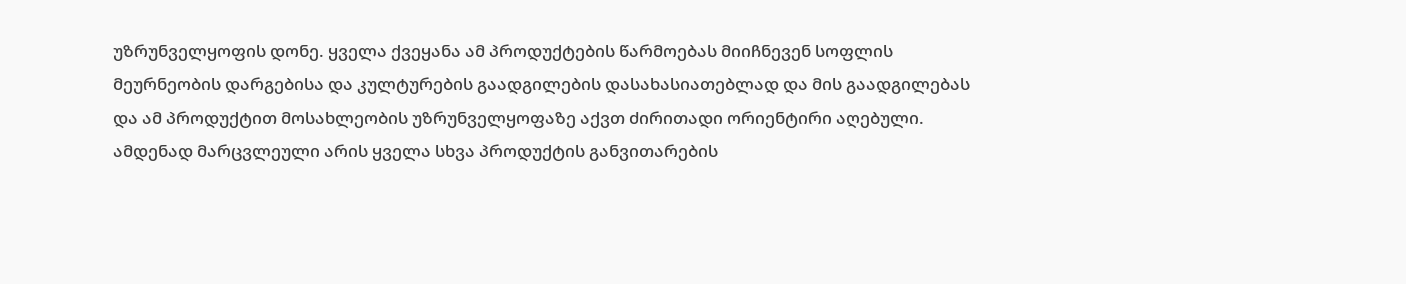უზრუნველყოფის დონე. ყველა ქვეყანა ამ პროდუქტების წარმოებას მიიჩნევენ სოფლის მეურნეობის დარგებისა და კულტურების გაადგილების დასახასიათებლად და მის გაადგილებას და ამ პროდუქტით მოსახლეობის უზრუნველყოფაზე აქვთ ძირითადი ორიენტირი აღებული. ამდენად მარცვლეული არის ყველა სხვა პროდუქტის განვითარების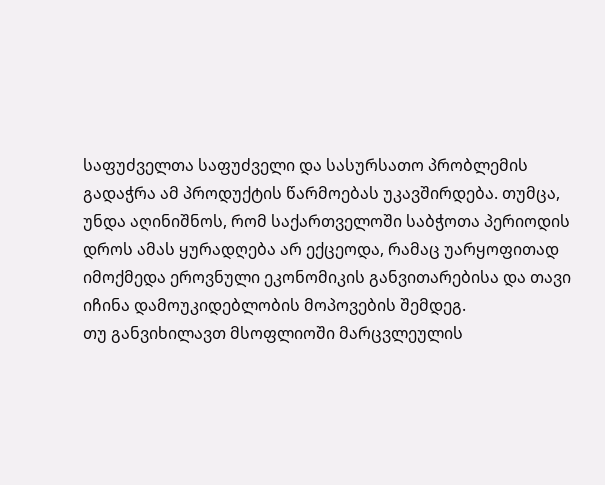საფუძველთა საფუძველი და სასურსათო პრობლემის გადაჭრა ამ პროდუქტის წარმოებას უკავშირდება. თუმცა, უნდა აღინიშნოს, რომ საქართველოში საბჭოთა პერიოდის დროს ამას ყურადღება არ ექცეოდა, რამაც უარყოფითად იმოქმედა ეროვნული ეკონომიკის განვითარებისა და თავი იჩინა დამოუკიდებლობის მოპოვების შემდეგ.
თუ განვიხილავთ მსოფლიოში მარცვლეულის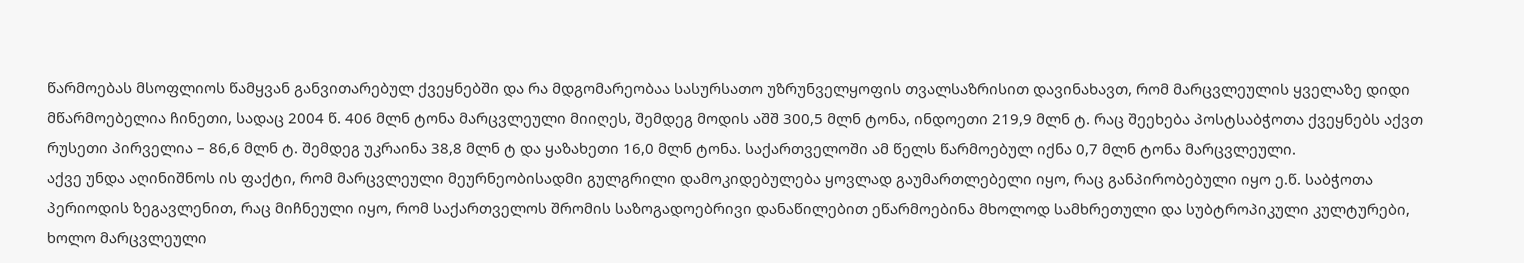წარმოებას მსოფლიოს წამყვან განვითარებულ ქვეყნებში და რა მდგომარეობაა სასურსათო უზრუნველყოფის თვალსაზრისით დავინახავთ, რომ მარცვლეულის ყველაზე დიდი მწარმოებელია ჩინეთი, სადაც 2004 წ. 406 მლნ ტონა მარცვლეული მიიღეს, შემდეგ მოდის აშშ 300,5 მლნ ტონა, ინდოეთი 219,9 მლნ ტ. რაც შეეხება პოსტსაბჭოთა ქვეყნებს აქვთ რუსეთი პირველია – 86,6 მლნ ტ. შემდეგ უკრაინა 38,8 მლნ ტ და ყაზახეთი 16,0 მლნ ტონა. საქართველოში ამ წელს წარმოებულ იქნა 0,7 მლნ ტონა მარცვლეული.
აქვე უნდა აღინიშნოს ის ფაქტი, რომ მარცვლეული მეურნეობისადმი გულგრილი დამოკიდებულება ყოვლად გაუმართლებელი იყო, რაც განპირობებული იყო ე.წ. საბჭოთა პერიოდის ზეგავლენით, რაც მიჩნეული იყო, რომ საქართველოს შრომის საზოგადოებრივი დანაწილებით ეწარმოებინა მხოლოდ სამხრეთული და სუბტროპიკული კულტურები, ხოლო მარცვლეული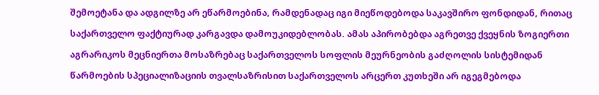შემოეტანა და ადგილზე არ ეწარმოებინა, რამდენადაც იგი მიეწოდებოდა საკავშირო ფონდიდან, რითაც საქართველო ფაქტიურად კარგავდა დამოუკიდებლობას. ამას აპირობებდა აგრეთვე ქვეყნის ზოგიერთი აგრარიკოს მეცნიერთა მოსაზრებაც საქართველოს სოფლის მეურნეობის გაძღოლის სისტემიდან წარმოების სპეციალიზაციის თვალსაზრისით საქართველოს არცერთ კუთხეში არ იგეგმებოდა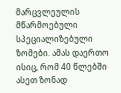მარცვლეულის მწარმოებული სპეციალიზებული ზომები. ამას დაერთო ისიც, რომ 40 წლებში ასეთ ზონად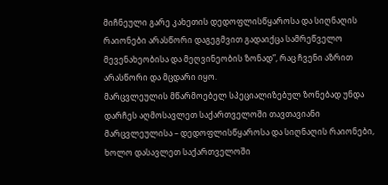მიჩნეული გარე კახეთის დედოფლისწყაროსა და სიღნაღის რაიონები არასწორი დაგეგმვით გადაიქცა სამრეწველო მევენახეობისა და მეღვინეობის ზონად”, რაც ჩვენი აზრით არასწორი და მცდარი იყო.
მარცვლეულის მწარმოებელ სპეციალიზებულ ზონებად უნდა დარჩეს აღმოსავლეთ საქართველოში თავთავიანი მარცვლეულისა – დედოფლისწყაროსა და სიღნაღის რაიონები, ხოლო დასავლეთ საქართველოში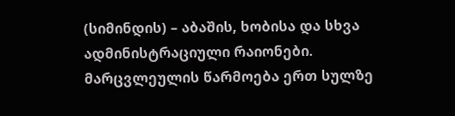(სიმინდის) – აბაშის, ხობისა და სხვა ადმინისტრაციული რაიონები. მარცვლეულის წარმოება ერთ სულზე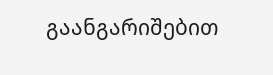გაანგარიშებით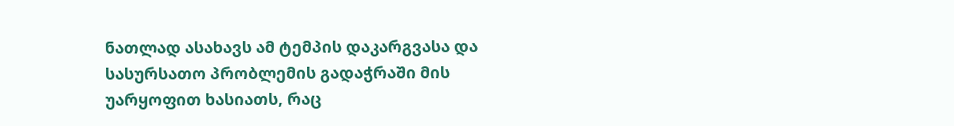ნათლად ასახავს ამ ტემპის დაკარგვასა და სასურსათო პრობლემის გადაჭრაში მის უარყოფით ხასიათს, რაც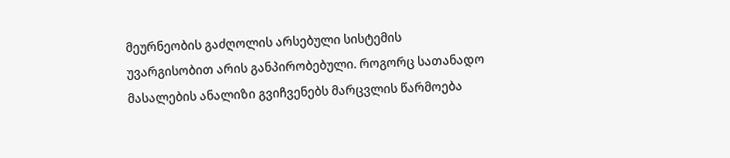მეურნეობის გაძღოლის არსებული სისტემის უვარგისობით არის განპირობებული. როგორც სათანადო მასალების ანალიზი გვიჩვენებს მარცვლის წარმოება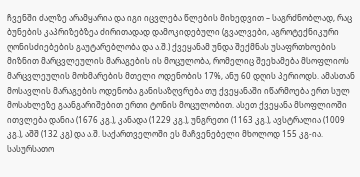ჩვენში ძალზე არამყარია და იგი იცვლება წლების მიხედვით – საგრძნობლად, რაც ბუნების კაპრიზებზეა ძირითადად დამოკიდებული (გვალვები, აგროტექნიკური ღონისძიებების გაუტარებლობა და ა.შ.) ქვეყანამ უნდა შექმნას უსაფრთხოების მიზნით მარცვლეულის მარაგების ის მოცულობა, რომელიც შეეხამება მსოფლიოს მარცვლეულის მოხმარების მთელი ოდენობის 17%, ანუ 60 დღის პერიოდს. ამასთან მოსავლის მარაგების ოდენობა განისაზღვრება თუ ქვეყანაში იწარმოება ერთ სულ მოსახლეზე გაანგარიშებით ერთი ტონის მოცულობით. ასეთ ქვეყანა მსოფლიოში ითვლება დანია (1676 კგ.), კანადა (1229 კგ.), უნგრეთი (1163 კგ.), ავსტრალია (1009 კგ.), აშშ (132 კგ) და ა.შ. საქართველოში ეს მაჩვენებელი მხოლოდ 155 კგ-ია. სასურსათო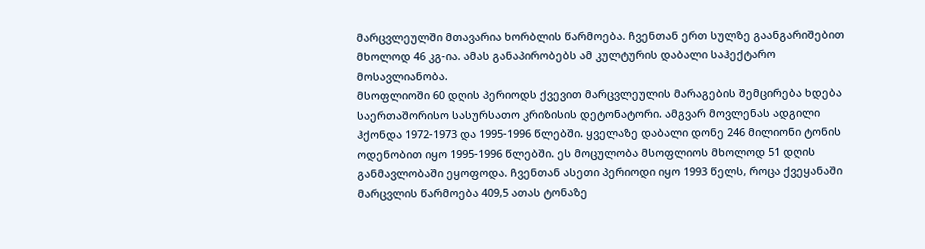მარცვლეულში მთავარია ხორბლის წარმოება. ჩვენთან ერთ სულზე გაანგარიშებით მხოლოდ 46 კგ-ია. ამას განაპირობებს ამ კულტურის დაბალი საჰექტარო მოსავლიანობა.
მსოფლიოში 60 დღის პერიოდს ქვევით მარცვლეულის მარაგების შემცირება ხდება საერთაშორისო სასურსათო კრიზისის დეტონატორი. ამგვარ მოვლენას ადგილი ჰქონდა 1972-1973 და 1995-1996 წლებში. ყველაზე დაბალი დონე 246 მილიონი ტონის ოდენობით იყო 1995-1996 წლებში. ეს მოცულობა მსოფლიოს მხოლოდ 51 დღის განმავლობაში ეყოფოდა. ჩვენთან ასეთი პერიოდი იყო 1993 წელს, როცა ქვეყანაში მარცვლის წარმოება 409,5 ათას ტონაზე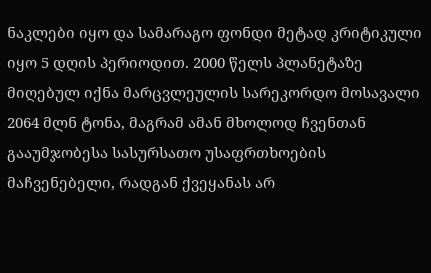ნაკლები იყო და სამარაგო ფონდი მეტად კრიტიკული იყო 5 დღის პერიოდით. 2000 წელს პლანეტაზე მიღებულ იქნა მარცვლეულის სარეკორდო მოსავალი 2064 მლნ ტონა, მაგრამ ამან მხოლოდ ჩვენთან გააუმჯობესა სასურსათო უსაფრთხოების მაჩვენებელი, რადგან ქვეყანას არ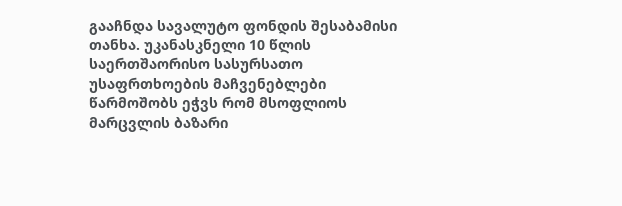გააჩნდა სავალუტო ფონდის შესაბამისი თანხა. უკანასკნელი 10 წლის საერთშაორისო სასურსათო უსაფრთხოების მაჩვენებლები წარმოშობს ეჭვს რომ მსოფლიოს მარცვლის ბაზარი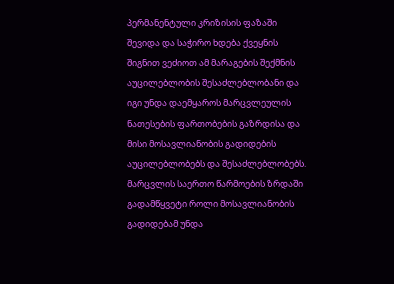პერმანენტული კრიზისის ფაზაში შევიდა და საჭირო ხდება ქვეყნის შიგნით ვეძიოთ ამ მარაგების შექმნის აუცილებლობის შესაძლებლობანი და იგი უნდა დაემყაროს მარცვლეულის ნათესების ფართობების გაზრდისა და მისი მოსავლიანობის გადიდების აუცილებლობებს და შესაძლებლობებს. მარცვლის საერთო წარმოების ზრდაში გადამწყვეტი როლი მოსავლიანობის გადიდებამ უნდა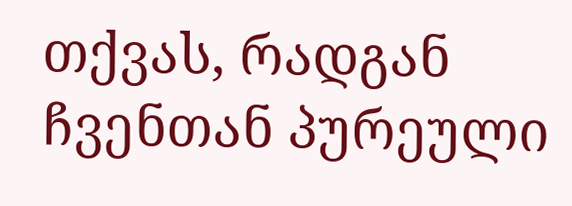თქვას, რადგან ჩვენთან პურეული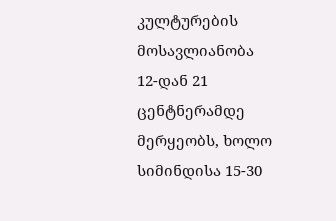კულტურების მოსავლიანობა 12-დან 21 ცენტნერამდე მერყეობს, ხოლო სიმინდისა 15-30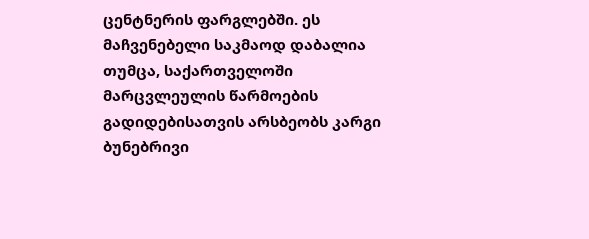ცენტნერის ფარგლებში. ეს მაჩვენებელი საკმაოდ დაბალია თუმცა, საქართველოში მარცვლეულის წარმოების გადიდებისათვის არსბეობს კარგი ბუნებრივი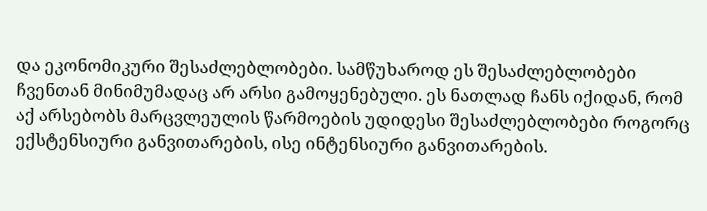და ეკონომიკური შესაძლებლობები. სამწუხაროდ ეს შესაძლებლობები ჩვენთან მინიმუმადაც არ არსი გამოყენებული. ეს ნათლად ჩანს იქიდან, რომ აქ არსებობს მარცვლეულის წარმოების უდიდესი შესაძლებლობები როგორც ექსტენსიური განვითარების, ისე ინტენსიური განვითარების.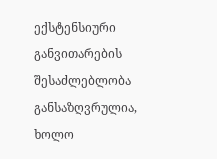ექსტენსიური განვითარების შესაძლებლობა განსაზღვრულია, ხოლო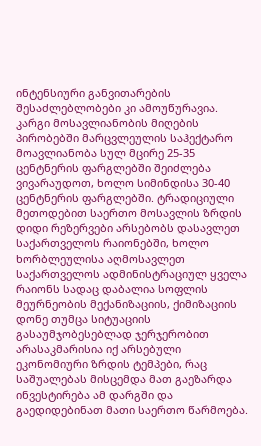ინტენსიური განვითარების შესაძლებლობები კი ამოუწურავია. კარგი მოსავლიანობის მიღების პირობებში მარცვლეულის საჰექტარო მოავლიანობა სულ მცირე 25-35 ცენტნერის ფარგლებში შეიძლება ვივარაუდოთ, ხოლო სიმინდისა 30-40 ცენტნერის ფარგლებში. ტრადიციული მეთოდებით საერთო მოსავლის ზრდის დიდი რეზერვები არსებობს დასავლეთ საქართველოს რაიონებში, ხოლო ხორბლეულისა აღმოსავლეთ საქართველოს ადმინისტრაციულ ყველა რაიონს სადაც დაბალია სოფლის მეურნეობის მექანიზაციის, ქიმიზაციის დონე თუმცა სიტუაციის გასაუმჯობესებლად ჯერჯერობით არასაკმარისია იქ არსებული ეკონომიური ზრდის ტემპები, რაც საშუალებას მისცემდა მათ გაეზარდა ინვესტირება ამ დარგში და გაედიდებინათ მათი საერთო წარმოება.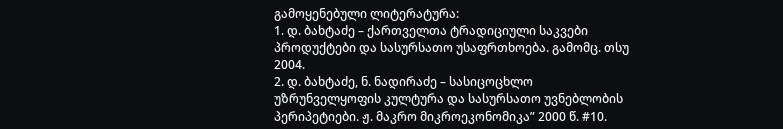გამოყენებული ლიტერატურა:
1. დ. ბახტაძე – ქართველთა ტრადიციული საკვები პროდუქტები და სასურსათო უსაფრთხოება. გამომც. თსუ 2004.
2. დ. ბახტაძე, ნ. ნადირაძე – სასიცოცხლო უზრუნველყოფის კულტურა და სასურსათო უვნებლობის პერიპეტიები. ჟ. მაკრო მიკროეკონომიკა” 2000 წ. #10.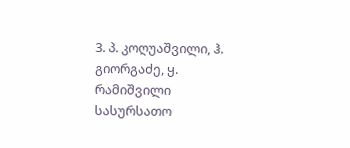3. პ. კოღუაშვილი, ჰ. გიორგაძე, ყ. რამიშვილი სასურსათო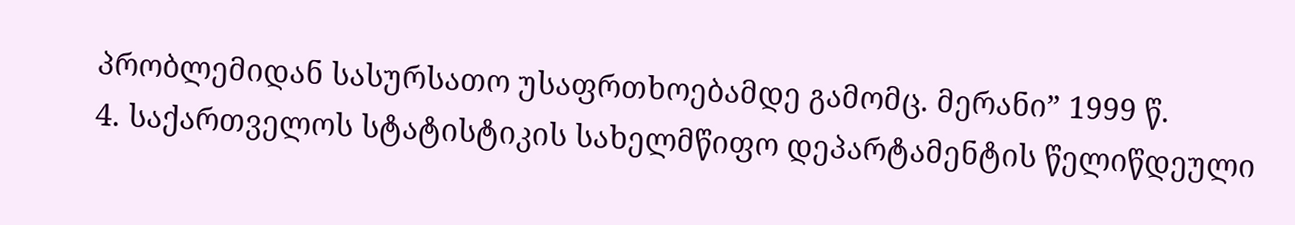პრობლემიდან სასურსათო უსაფრთხოებამდე გამომც. მერანი” 1999 წ.
4. საქართველოს სტატისტიკის სახელმწიფო დეპარტამენტის წელიწდეული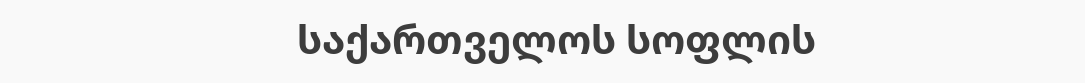საქართველოს სოფლის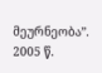მეურნეობა”. 2005 წ.